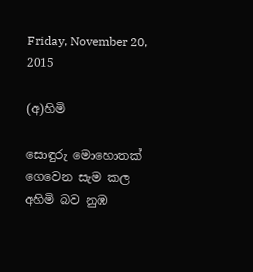Friday, November 20, 2015

(අ)හිමි

සොඳුරු මොහොතක්
ගෙවෙන සැම කල
අහිමි බව නුඹ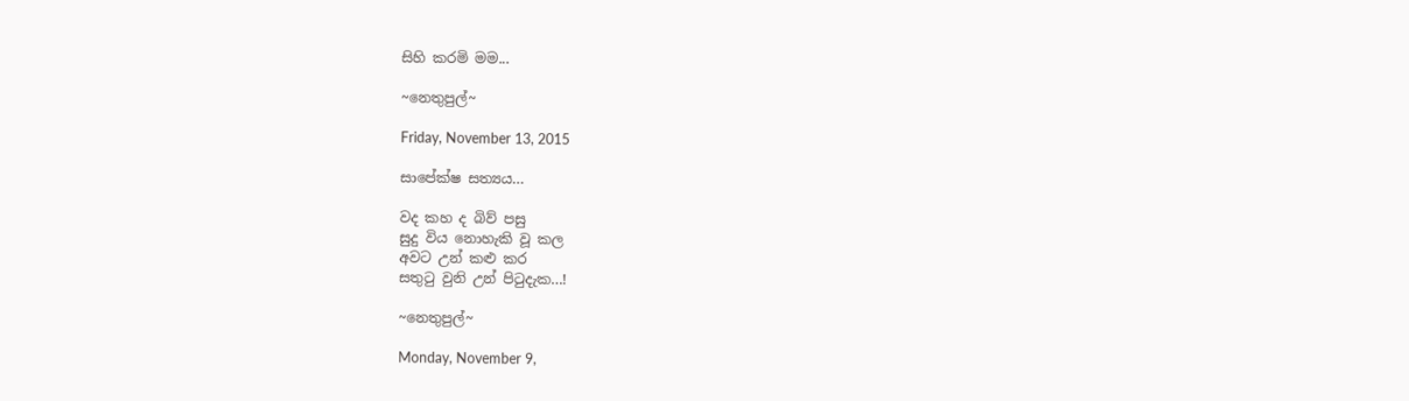සිහි කරමි මම...

~නෙතුපුල්~

Friday, November 13, 2015

සාපේක්ෂ සත්‍යය...

වද කහ ද බිව් පසු
සුදු විය නොහැකි වූ කල
අවට උන් කළු කර
සතුටු වුනි උන් පිටුදැක...!

~නෙතුපුල්~

Monday, November 9,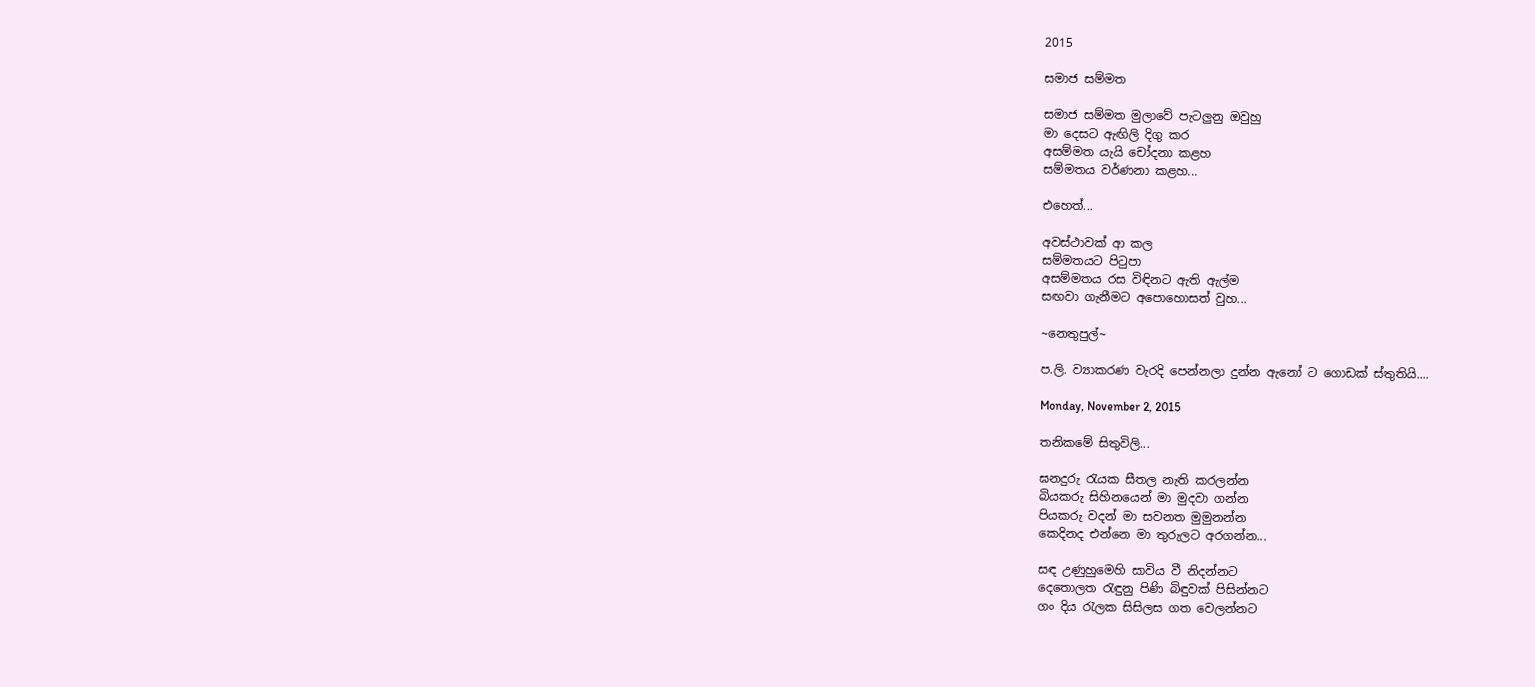2015

සමාජ සම්මත

සමාජ සම්මත මුලාවේ පැටලුනු ඔවුහු
මා දෙසට ඇඟිලි දිගු කර
අසම්මත යැයි චෝදනා කළහ
සම්මතය වර්ණනා කළහ...

එහෙත්...

අවස්ථාවක් ආ කල
සම්මතයට පිටුපා
අසම්මතය රස විඳිනට ඇති ඇල්ම
සඟවා ගැනීමට අපොහොසත් වුහ...

~නෙතුපුල්~

ප.ලි. ව්‍යාකරණ වැරදි පෙන්නලා දුන්න ඇනෝ ට ගොඩක් ස්තුතියි....

Monday, November 2, 2015

තනිකමේ සිතුවිලි...

ඝනදුරු රැයක සීතල නැති කරලන්න
බියකරු සිහිනයෙන් මා මුදවා ගන්න
පියකරු වදන් මා සවනත මුමුනන්න
කෙදිනද එන්නෙ මා තුරුලට අරගන්න...

සඳ උණුහුමෙහි සාවිය වී නිදන්නට
දෙතොලත රැඳුනු පිණි බිඳුවක් පිසින්නට
ගං දිය රැලක සිසිලස ගත වෙලන්නට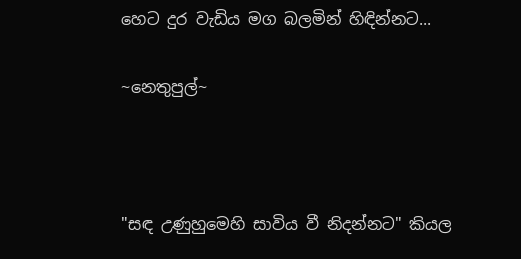හෙට දුර වැඩිය මග බලමින් හිඳින්නට...

~නෙතුපුල්~



"සඳ උණුහුමෙහි සාවිය වී නිදන්නට" කියල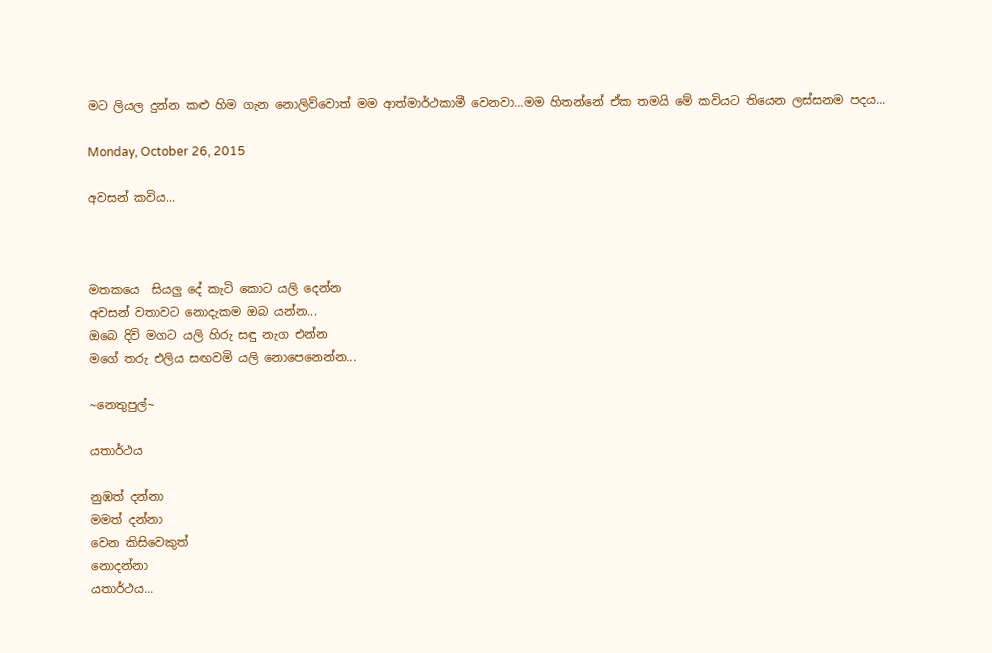මට ලියල දුන්න කළු හිම ගැන නොලිව්වොත් මම ආත්මාර්ථකාමී වෙනවා...මම හිතන්නේ ඒක තමයි මේ කවියට තියෙන ලස්සනම පදය...

Monday, October 26, 2015

අවසන් කවිය...



මතකයෙ  සියලු දේ කැටි කොට යලි දෙන්න
අවසන් වතාවට නොදැකම ඔබ යන්න...
ඔබෙ දිවි මගට යලි හිරු සඳු නැග එන්න
මගේ තරු එලිය සඟවමි යලි නොපෙනෙන්න...

~නෙතුපුල්~

යතාර්ථය

නුඹත් දන්නා
මමත් දන්නා
වෙන කිසිවෙකුත්
නොදන්නා
යතාර්ථය...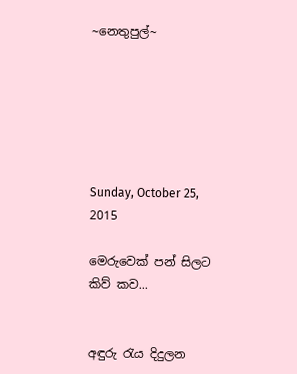~නෙතුපුල්~






Sunday, October 25, 2015

මෙරුවෙක් පන් සිලට කිව් කව...


අඳුරු රැය දිදුලන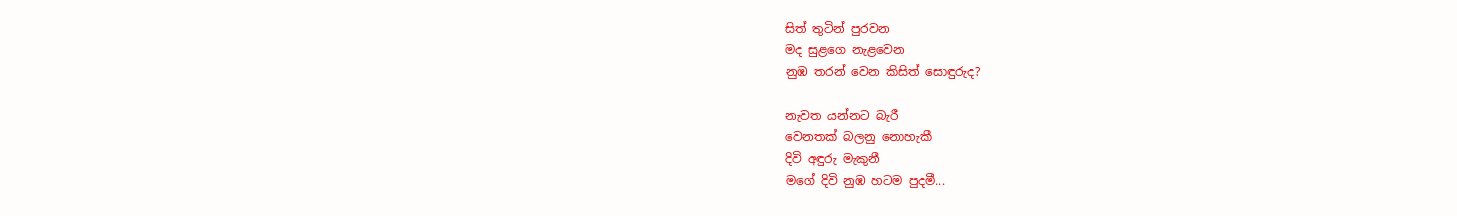සිත් තුටින් පුරවන
මද සුළගෙ නැළවෙන
නුඹ තරන් වෙන කිසිත් සොඳුරුද?

නැවත යන්නට බැරී
වෙනතක් බලනු නොහැකී
දිවි අඳුරු මැකුනී
මගේ දිවි නුඹ හටම පුදමී...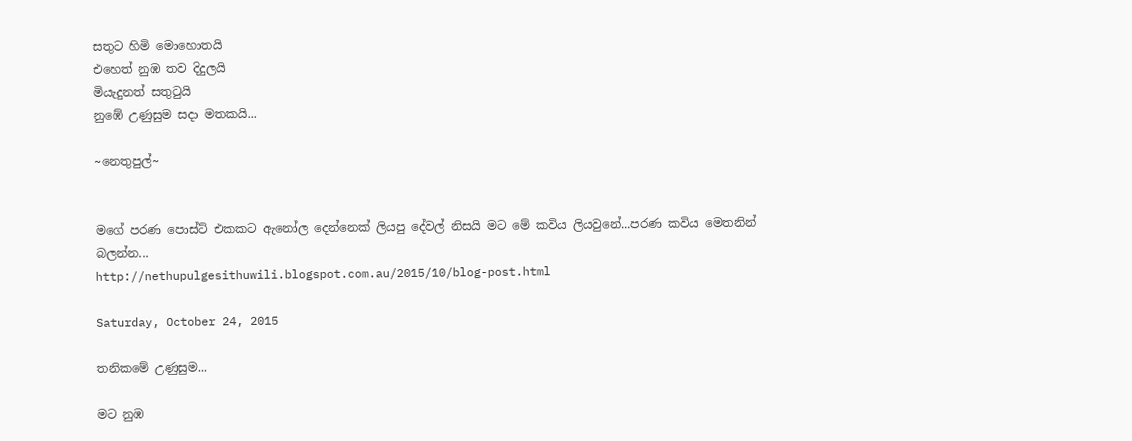සතුට හිමි මොහොතයි
එහෙත් නුඹ තව දිදුලයි
මියැදුනත් සතුටුයි
නුඹේ උණුසුම සදා මතකයි...

~නෙතුපුල්~


මගේ පරණ පොස්ට් එකකට ඇනෝල දෙන්නෙක් ලියපු දේවල් නිසයි මට මේ කවිය ලියවුනේ...පරණ කවිය මෙතනින් බලන්න...
http://nethupulgesithuwili.blogspot.com.au/2015/10/blog-post.html

Saturday, October 24, 2015

තනිකමේ උණුසුම...

මට නුඹ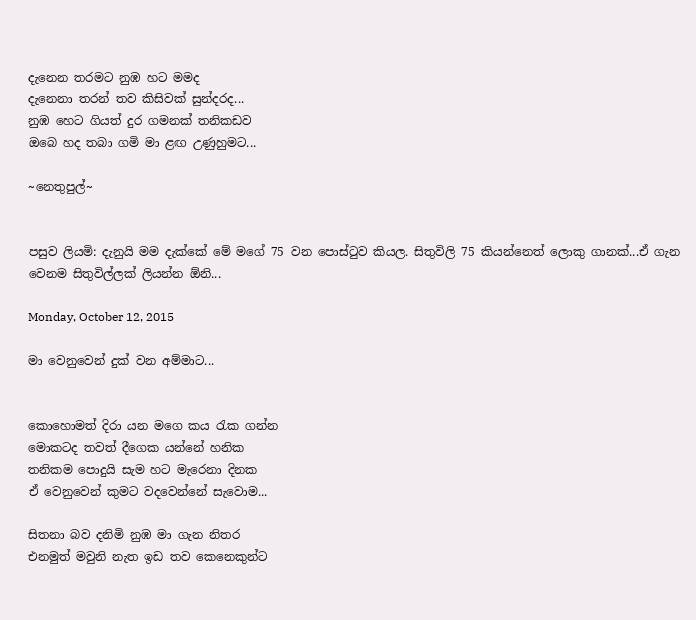දැනෙන තරමට නුඹ හට මමද
දැනෙනා තරන් තව කිසිවක් සුන්දරද...
නුඹ හෙට ගියත් දුර ගමනක් තනිකඩව
ඔබෙ හද තබා ගමි මා ළඟ උණුහුමට...

~නෙතුපුල්~


පසුව ලියමි: දැනුයි මම දැක්කේ මේ මගේ 75 වන පොස්ටුව කියල. සිතුවිලි 75 කියන්නෙත් ලොකු ගානක්...ඒ ගැන වෙනම සිතුවිල්ලක් ලියන්න ඕනි...

Monday, October 12, 2015

මා වෙනුවෙන් දුක් වන අම්මාට...


කොහොමත් දිරා යන මගෙ කය රැක ගන්න
මොකටද තවත් දීගෙක යන්නේ හනික
තනිකම පොදුයි සැම හට මැරෙනා දිනක
ඒ වෙනුවෙන් කුමට වදවෙන්නේ සැවොම...

සිතනා බව දනිමි නුඹ මා ගැන නිතර
එනමුත් මවුනි නැත ඉඩ තව කෙනෙකුන්ට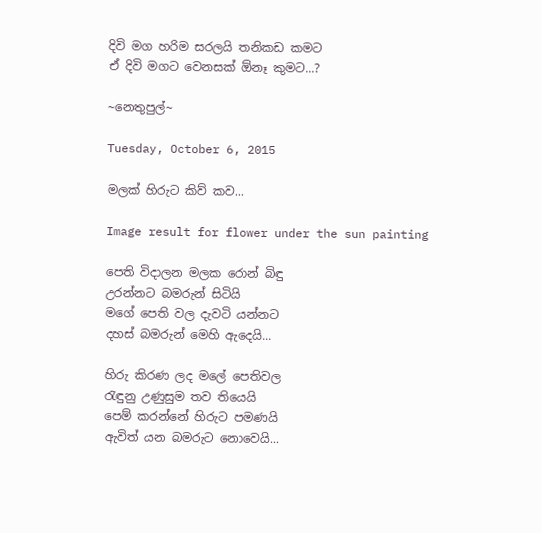දිවි මග හරිම සරලයි තනිකඩ කමට
ඒ දිවි මගට වෙනසක් ඕනෑ කුමට...?

~නෙතුපුල්~

Tuesday, October 6, 2015

මලක් හිරුට කිව් කව...

Image result for flower under the sun painting

පෙති විදාලන මලක රොන් බිඳු
උරන්නට බමරුන් සිටියි
මගේ පෙති වල දැවටි යන්නට
දහස් බමරුන් මෙහි ඇදෙයි...

හිරු කිරණ ලද මලේ පෙතිවල
රැඳුනු උණුසුම තව තියෙයි
පෙම් කරන්නේ හිරුට පමණයි
ඇවිත් යන බමරුට නොවෙයි...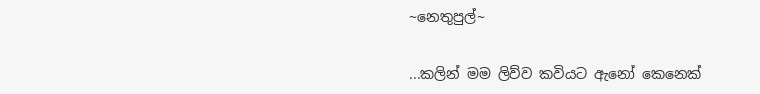~නෙතුපුල්~


...කලින් මම ලිව්ව කවියට ඇනෝ කෙනෙක්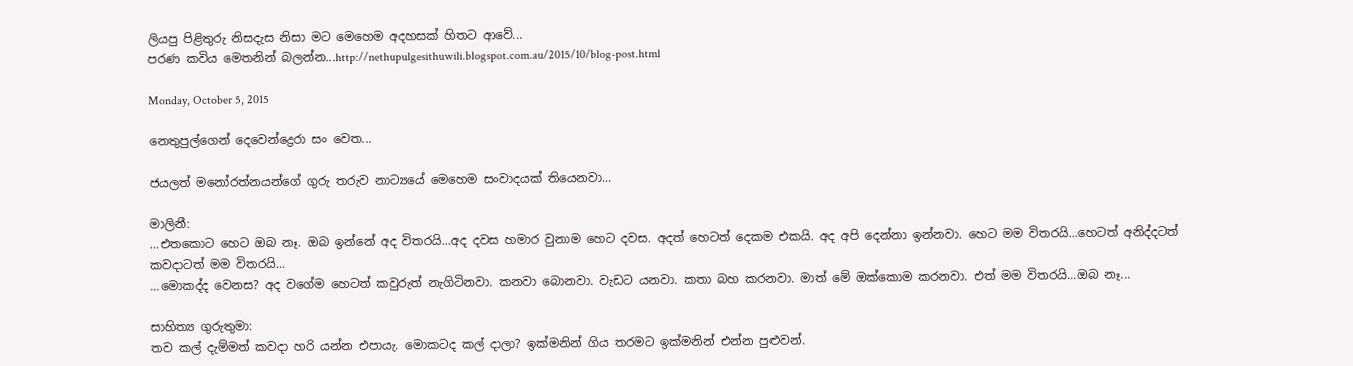ලියපු පිළිතුරු නිසදැස නිසා මට මෙහෙම අදහසක් හිතට ආවේ...
පරණ කවිය මෙතනින් බලන්න...http://nethupulgesithuwili.blogspot.com.au/2015/10/blog-post.html

Monday, October 5, 2015

නෙතුපුල්ගෙන් දෙවෙන්ද්‍රෙරා සං වෙත...

ජයලත් මනෝරත්නයන්ගේ ගුරු තරුව නාට්‍යයේ මෙහෙම සංවාදයක් තියෙනවා...

මාලිනී:
...එතකොට හෙට ඔබ නෑ. ඔබ ඉන්නේ අද විතරයි...අද දවස හමාර වුනාම හෙට දවස. අදත් හෙටත් දෙකම එකයි. අද අපි දෙන්නා ඉන්නවා. හෙට මම විතරයි...හෙටත් අනිද්දටත් කවදාටත් මම විතරයි...
...මොකද්ද වෙනස? අද වගේම හෙටත් කවුරුත් නැගිටිනවා. කනවා බොනවා. වැඩට යනවා. කතා බහ කරනවා. මාත් මේ ඔක්කොම කරනවා. එත් මම විතරයි...ඔබ නෑ...

සාහිත්‍ය ගුරුතුමා:
තව කල් දැම්මත් කවදා හරි යන්න එපායැ. මොකටද කල් දාලා? ඉක්මනින් ගිය තරමට ඉක්මනින් එන්න පුළුවන්.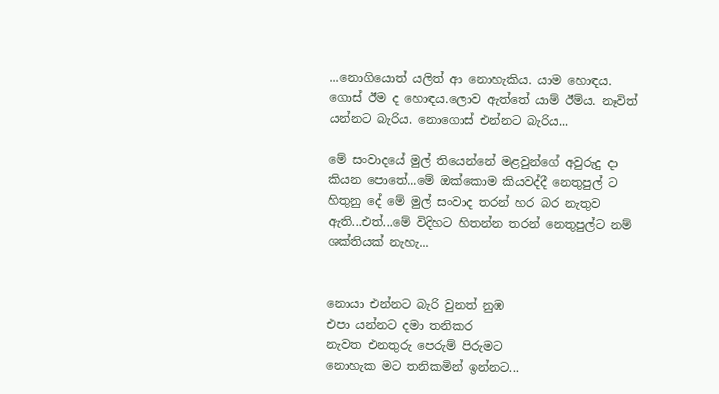...නොගියොත් යලිත් ආ නොහැකිය. යාම හොඳය. ගොස් ඊම ද හොඳය.ලොව ඇත්තේ යාම් ඊම්ය. නෑවිත් යන්නට බැරිය. නොගොස් එන්නට බැරිය...

මේ සංවාදයේ මුල් තියෙන්නේ මළවුන්ගේ අවුරුදු දා කියන පොතේ...මේ ඔක්කොම කියවද්දී නෙතුපුල් ට හිතුනු දේ මේ මුල් සංවාද තරන් හර බර නැතුව ඇති...එත්...මේ විදිහට හිතන්න තරන් නෙතුපුල්ට නම් ශක්තියක් නැහැ...


නොයා එන්නට බැරි වුනත් නුඹ
එපා යන්නට දමා තනිකර
නැවත එනතුරු පෙරුම් පිරුමට
නොහැක මට තනිකමින් ඉන්නට...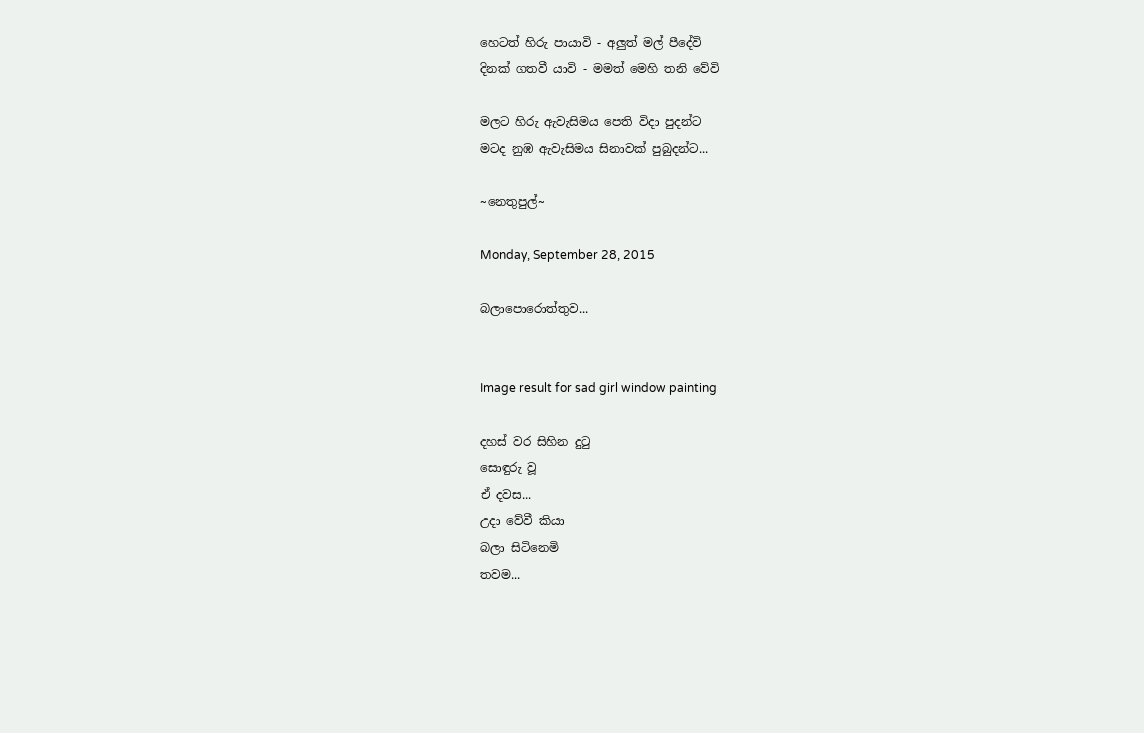හෙටත් හිරු පායාවි - අලුත් මල් පීදේවි
දිනක් ගතවී යාවි - මමත් මෙහි තනි වේවි

මලට හිරු ඇවැසිමය පෙති විදා පුදන්ට
මටද නුඹ ඇවැසිමය සිනාවක් පුබුදන්ට...

~නෙතුපුල්~

Monday, September 28, 2015

බලාපොරොත්තුව...


Image result for sad girl window painting

දහස් වර සිහින දුටු
සොඳුරු වූ
ඒ දවස...
උදා වේවී කියා
බලා සිටිනෙමි
තවම...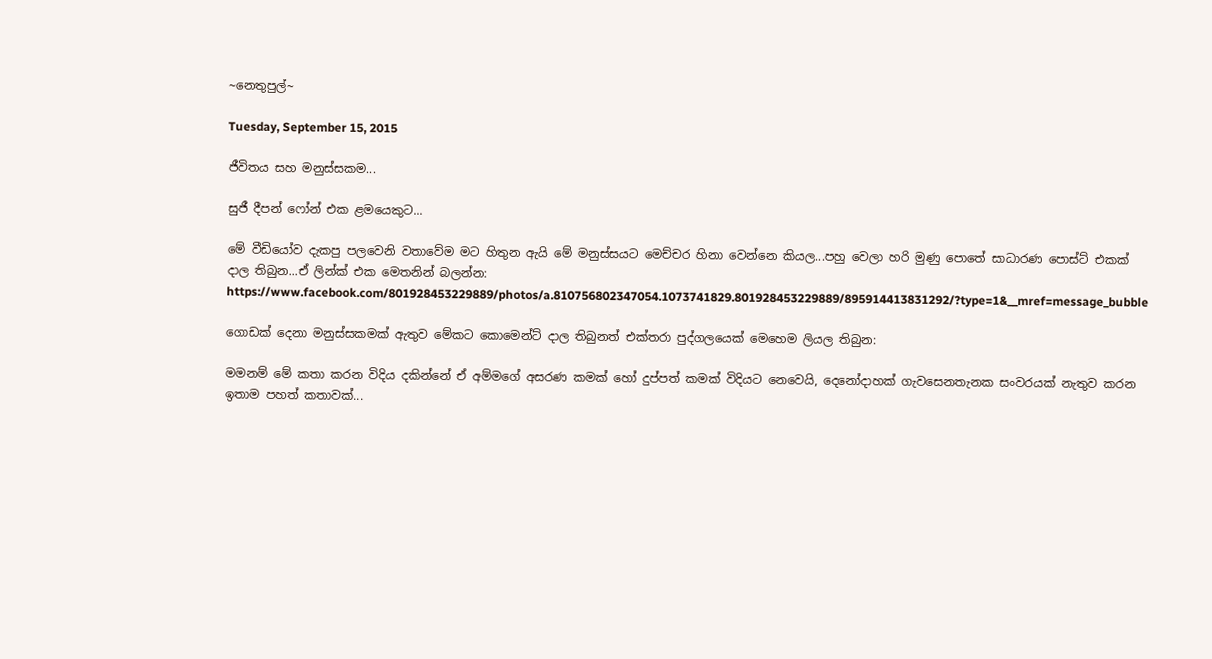~නෙතුපුල්~

Tuesday, September 15, 2015

ජීවිතය සහ මනුස්සකම...

සුජී දීපන් ෆෝන් එක ළමයෙකුට...

මේ වීඩියෝව දැකපු පලවෙනි වතාවේම මට හිතුන ඇයි මේ මනුස්සයට මෙච්චර හිනා වෙන්නෙ කියල...පහු වෙලා හරි මුණු පොතේ සාධාරණ පොස්ට් එකක් දාල තිබුන...ඒ ලින්ක් එක මෙතනින් බලන්න:
https://www.facebook.com/801928453229889/photos/a.810756802347054.1073741829.801928453229889/895914413831292/?type=1&__mref=message_bubble

ගොඩක් දෙනා මනුස්සකමක් ඇතුව මේකට කොමෙන්ට් දාල තිබුනත් එක්තරා පුද්ගලයෙක් මෙහෙම ලියල තිබුන:

මමනම් මේ කතා කරන විදිය දකින්නේ ඒ අම්මගේ අසරණ කමක් හෝ දුප්පත් කමක් විදියට නෙවෙයි, දෙනෝදාහක් ගැවසෙනතැනක සංවරයක් නැතුව කරන ඉතාම පහත් කතාවක්...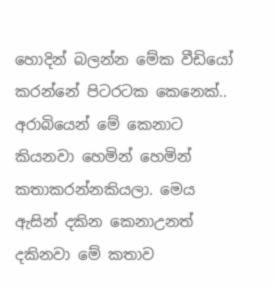හොදින් බලන්න මේක වීඩියෝ කරන්නේ පිටරටක කෙනෙක්.. අරාබියෙන් මේ කෙනාට කියනවා හෙමින් හෙමින් කතාකරන්නකියලා. මෙය ඇසින් දකින කෙනාඋනත් දකිනවා මේ කතාව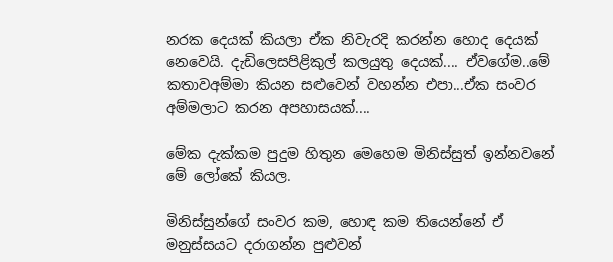නරක දෙයක් කියලා ඒක නිවැරදි කරන්න හොද දෙයක් නෙවෙයි. දැඩිලෙසපිළිකුල් කලයුතු දෙයක්.... ඒවගේම..මේ කතාවඅම්මා කියන සළුවෙන් වහන්න එපා...ඒක සංවර අම්මලාට කරන අපහාසයක්....

මේක දැක්කම පුදුම හිතුන මෙහෙම මිනිස්සුත් ඉන්නවනේ මේ ලෝකේ කියල.

මිනිස්සුන්ගේ සංවර කම, හොඳ කම තියෙන්නේ ඒ මනුස්සයට දරාගන්න පුළුවන්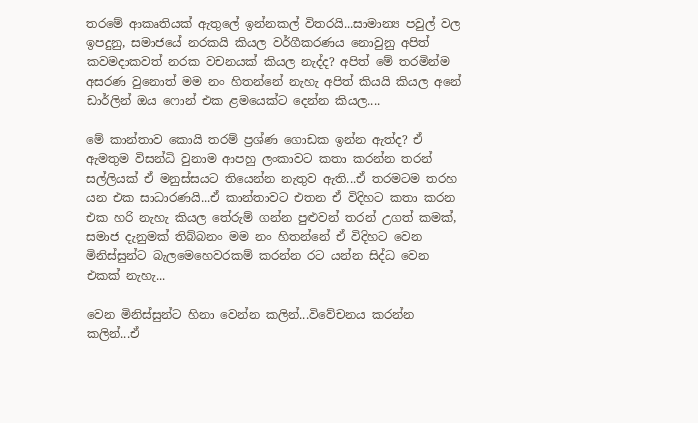තරමේ ආකෘතියක් ඇතුලේ ඉන්නකල් විතරයි...සාමාන්‍ය පවුල් වල ඉපදුනු, සමාජයේ නරකයි කියල වර්ගීකරණය නොවුනු අපිත් කවමදාකවත් නරක වචනයක් කියල නැද්ද? අපිත් මේ තරමින්ම අසරණ වුනොත් මම නං හිතන්නේ නැහැ අපිත් කියයි කියල අනේ ඩාර්ලින් ඔය ෆොන් එක ළමයෙක්ට දෙන්න කියල....

මේ කාන්තාව කොයි තරම් ප්‍රශ්ණ ගොඩක ඉන්න ඇත්ද? ඒ ඇමතුම විසන්ධි වුනාම ආපහු ලංකාවට කතා කරන්න තරන් සල්ලියක් ඒ මනුස්සයට තියෙන්න නැතුව ඇති...ඒ තරමටම තරහ යන එක සාධාරණයි...ඒ කාන්තාවට එතන ඒ විදිහට කතා කරන එක හරි නැහැ කියල තේරුම් ගන්න පුළුවන් තරන් උගත් කමක්, සමාජ දැනුමක් තිබ්බනං මම නං හිතන්නේ ඒ විදිහට වෙන මිනිස්සුන්ට බැලමෙහෙවරකම් කරන්න රට යන්න සිද්ධ වෙන එකක් නැහැ...

වෙන මිනිස්සුන්ට හිනා වෙන්න කලින්...විවේචනය කරන්න කලින්...ඒ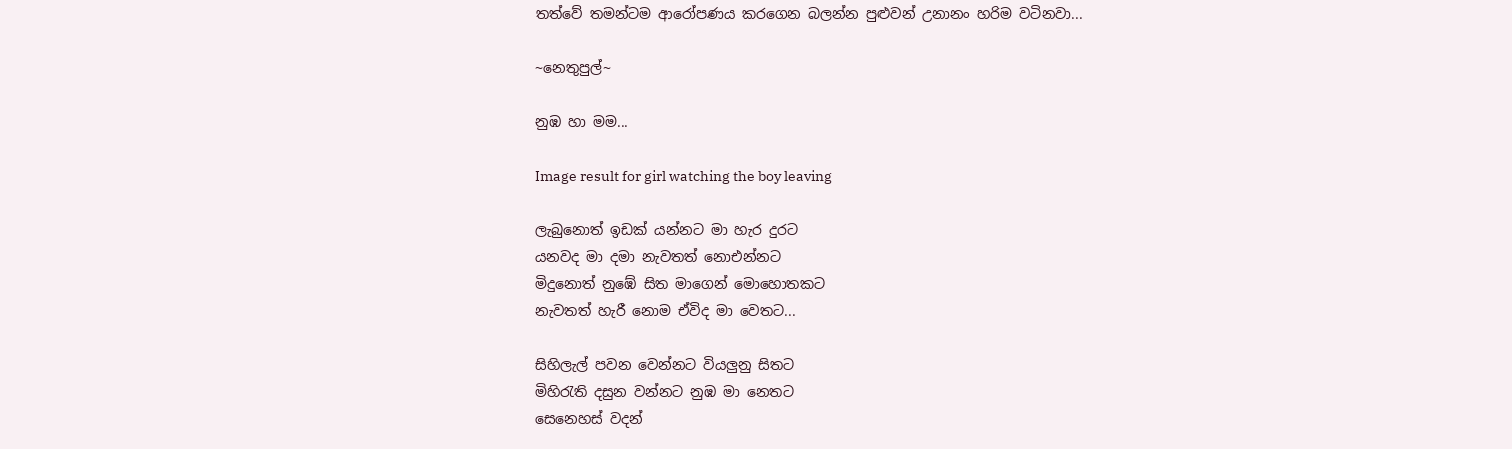තත්වේ තමන්ටම ආරෝපණය කරගෙන බලන්න පුළුවන් උනානං හරිම වටිනවා...

~නෙතුපුල්~

නුඹ හා මම...

Image result for girl watching the boy leaving

ලැබුනොත් ඉඩක් යන්නට මා හැර දුරට
යනවද මා දමා නැවතත් නොඑන්නට
මිදුනොත් නුඹේ සිත මාගෙන් මොහොතකට
නැවතත් හැරී නොම ඒවිද මා වෙතට...

සිහිලැල් පවන වෙන්නට වියලුනු සිතට
මිහිරැති දසුන වන්නට නුඹ මා නෙතට
සෙනෙහස් වදන්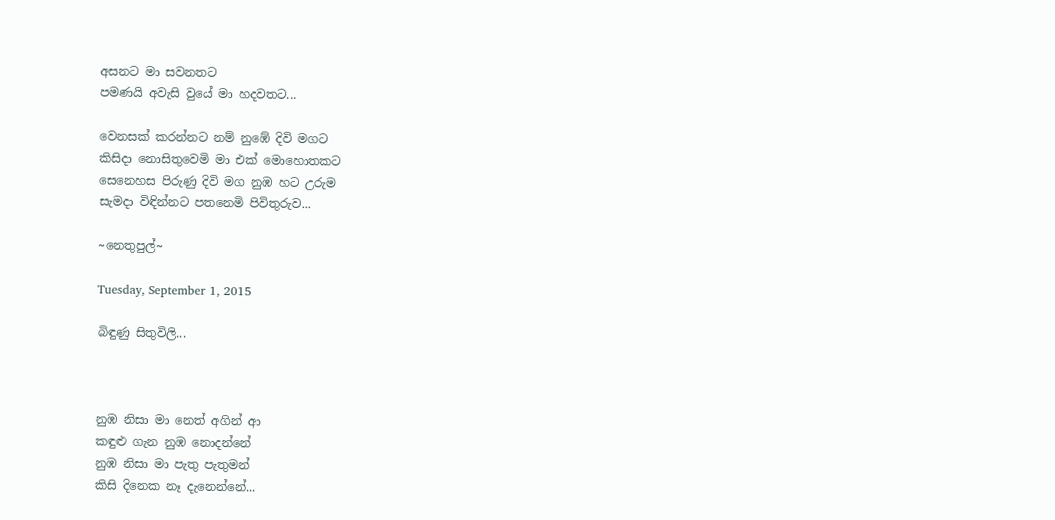අසනට මා සවනතට
පමණයි අවැසි වුයේ මා හදවතට...

වෙනසක් කරන්නට නම් නුඹේ දිවි මගට
කිසිදා නොසිතුවෙමි මා එක් මොහොතකට
සෙනෙහස පිරුණු දිවි මග නුඹ හට උරුම
සැමදා විඳින්නට පතනෙමි පිවිතුරුව...

~නෙතුපුල්~

Tuesday, September 1, 2015

බිඳුණු සිතුවිලි...



නුඹ නිසා මා නෙත් අගින් ආ
කඳුළු ගැන නුඹ නොදන්නේ
නුඹ නිසා මා පැතු පැතුමන්
කිසි දිනෙක නෑ දැනෙන්නේ...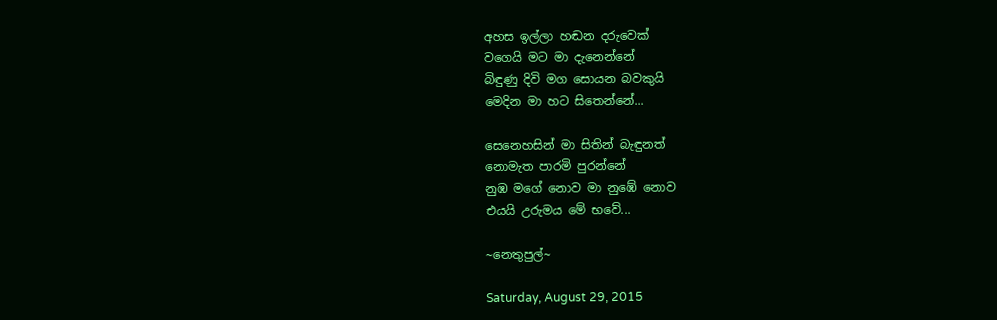අහස ඉල්ලා හඬන දරුවෙක්
වගෙයි මට මා දැනෙන්නේ
බිඳුණු දිවි මග සොයන බවකුයි
මෙදින මා හට සිතෙන්නේ...

සෙනෙහසින් මා සිතින් බැඳුනත්
නොමැත පාරමි පුරන්නේ
නුඹ මගේ නොව මා නුඹේ නොව
එයයි උරුමය මේ භවේ...

~නෙතුපුල්~

Saturday, August 29, 2015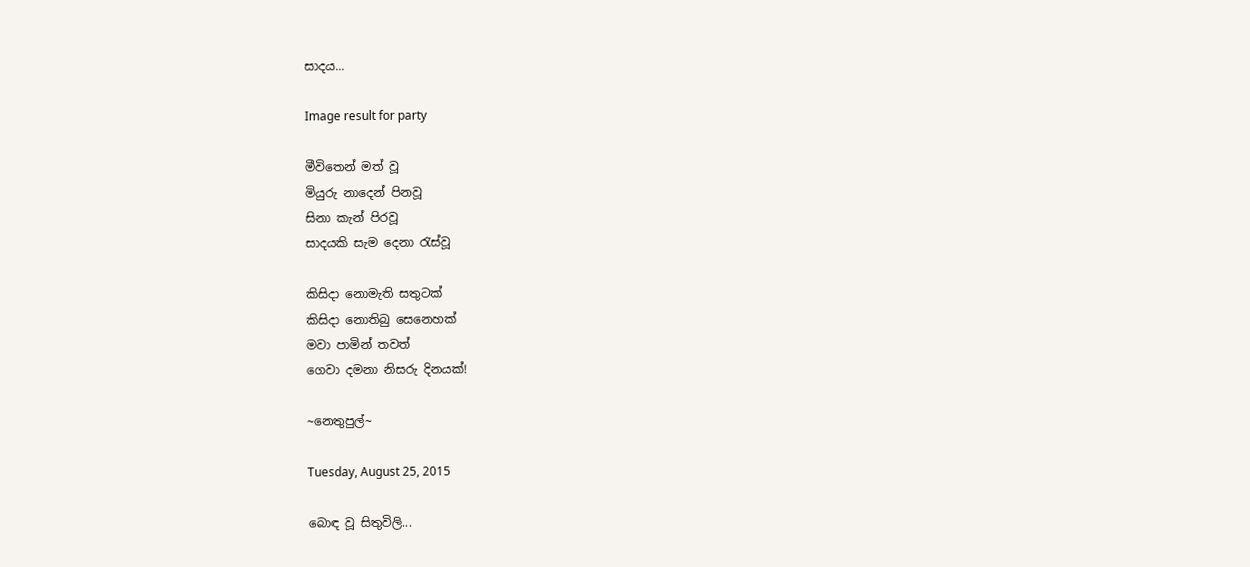සාදය...

Image result for party

මීවිතෙන් මත් වූ
මියුරු නාදෙන් පිනවූ
සිනා කැන් පිරවූ
සාදයකි සැම දෙනා රැස්වූ

කිසිදා නොමැති සතුටක්
කිසිදා නොතිබු සෙනෙහක්
මවා පාමින් තවත්
ගෙවා දමනා නිසරු දිනයක්!

~නෙතුපුල්~

Tuesday, August 25, 2015

බොඳ වූ සිතුවිලි...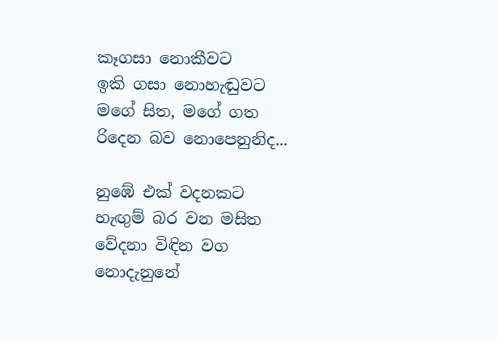කෑගසා නොකීවට
ඉකි ගසා නොහැඬුවට
මගේ සිත, මගේ ගත
රිදෙන බව නොපෙනුනිද...

නුඹේ එක් වදනකට
හැඟුම් බර වන මසිත
වේදනා විඳින වග
නොදැනුනේ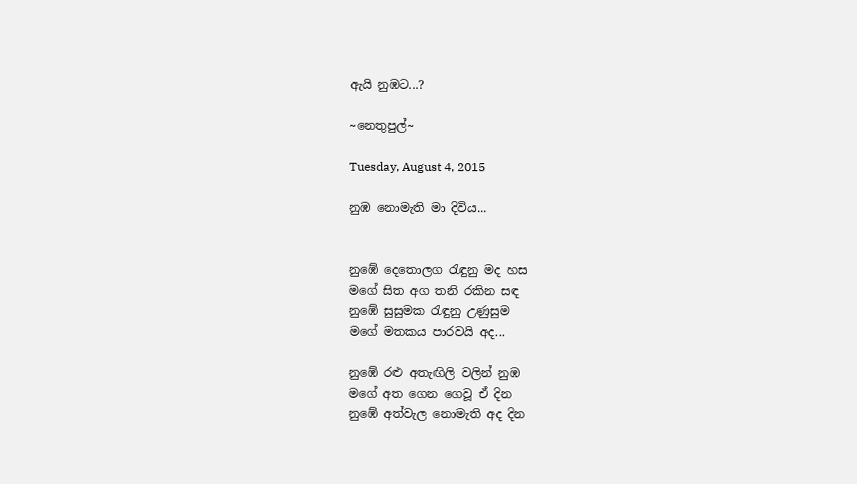ඇයි නුඹට...?

~නෙතුපුල්~

Tuesday, August 4, 2015

නුඹ නොමැති මා දිවිය...


නුඹේ දෙතොලග රැඳුනු මද හස
මගේ සිත අග තනි රකින සඳ
නුඹේ සුසුමක රැඳුනු උණුසුම
මගේ මතකය පාරවයි අද...

නුඹේ රළු අතැඟිලි වලින් නුඹ
මගේ අත ගෙන ගෙවූ ඒ දින
නුඹේ අත්වැල නොමැති අද දින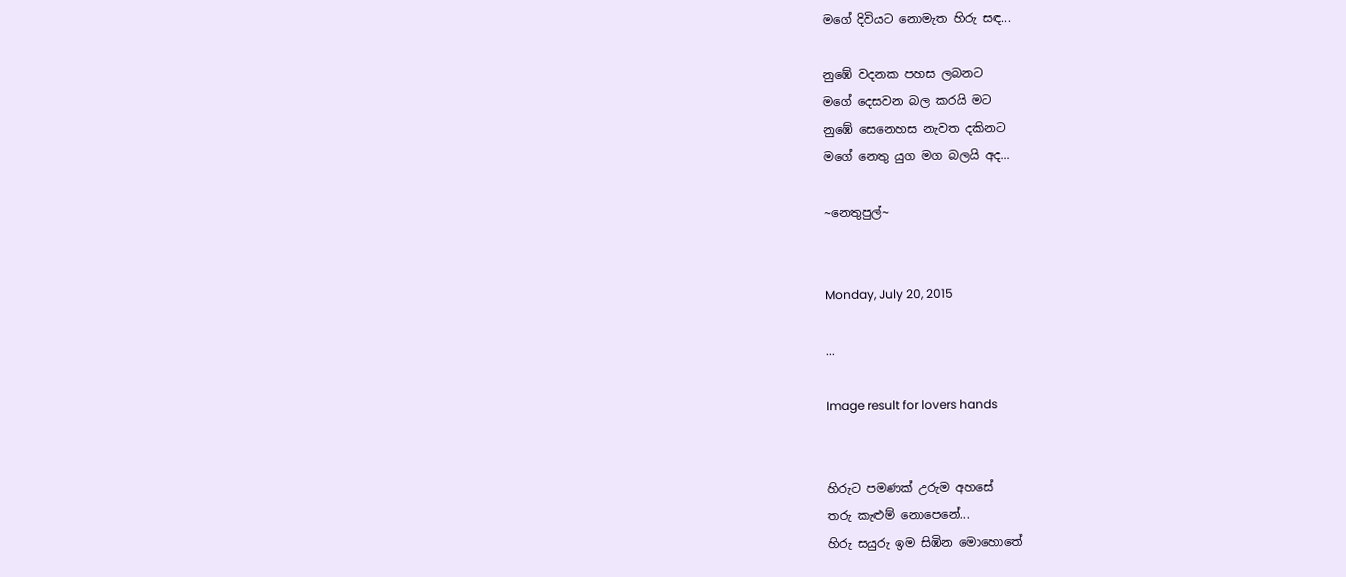මගේ දිවියට නොමැත හිරු සඳ...

නුඹේ වදනක පහස ලබනට
මගේ දෙසවන බල කරයි මට
නුඹේ සෙනෙහස නැවත දකිනට
මගේ නෙතු යුග මග බලයි අද...

~නෙතුපුල්~


Monday, July 20, 2015

...

Image result for lovers hands


හිරුට පමණක් උරුම අහසේ
තරු කැළුම් නොපෙනේ...
හිරු සයුරු ඉම සිඹින මොහොතේ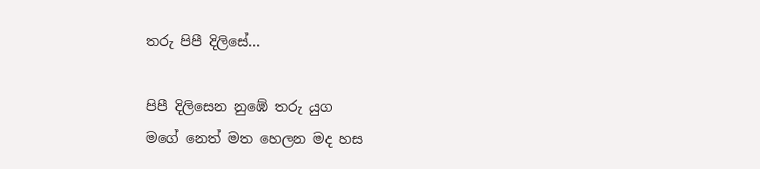තරු පිපී දිලිසේ...

පිපී දිලිසෙන නුඹේ තරු යුග
මගේ නෙත් මත හෙලන මද හස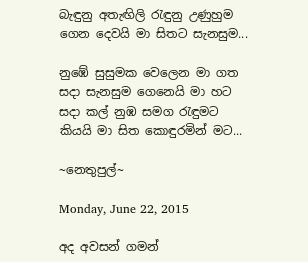බැඳුනු අතැඟිලි රැඳුනු උණුහුම
ගෙන දෙවයි මා සිතට සැනසුම...

නුඹේ සුසුමක වෙලෙන මා ගත
සදා සැනසුම ගෙනෙයි මා හට
සදා කල් නුඹ සමග රැඳුමට
කියයි මා සිත කොඳුරමින් මට...

~නෙතුපුල්~

Monday, June 22, 2015

අද අවසන් ගමන්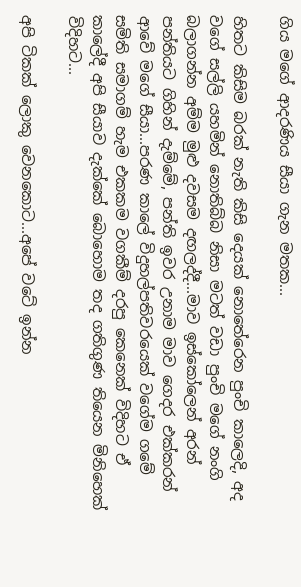ගිය මගේ ආදරණිය සීයා ගැන මතක...

හිතට කිසිම බරක් නැති කිසි දෙයක් නොතේරෙන පුංචි කාලෙදි, අද වගේ සල්ලි යහමින් නොතිබ්බ නිසා මටත් වඩා පුංචි මගේ නංගි බලාගන්න අම්ම මුළු දවසම දඟලද්දී...මාව ඉස්කෝලෙන් අරන් පන්තියට ගිහින් දැම්මේ, පන්ති ඉවර උනාම මාව ගෙදර එක්කරන් ආවේ මගේ සීයා...පරණ කාලේ විදුහල්පතිවරයෙක් වගේම ගමේ සමිති සමාගම් හැම එකකම වගකීම් දරපු කෙනෙක් විදිහට ඒ කාලේදී අපි සීයාව දැක්කේ බොහොම තද ගතිගුණ තියෙන මිනිහෙක් විදිහට...

අපි ටිකක් ලොකු වෙනකොට...අපේ වටේ ඉන්න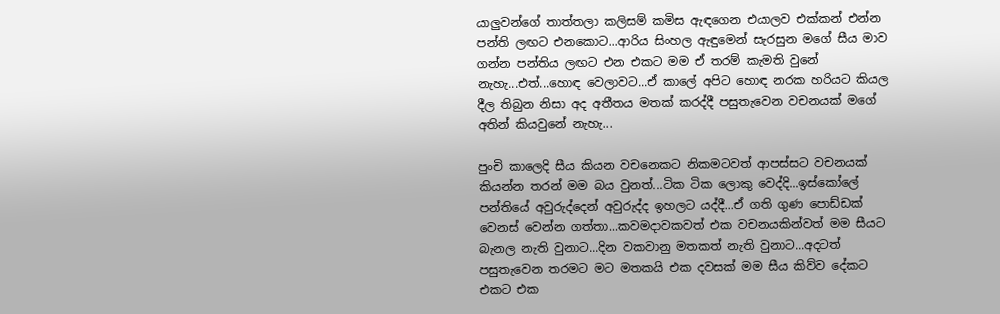යාලුවන්ගේ තාත්තලා කලිසම් කමිස ඇඳගෙන එයාලව එක්කන් එන්න පන්ති ලඟට එනකොට...ආරිය සිංහල ඇඳුමෙන් සැරසුන මගේ සීය මාව ගන්න පන්තිය ලඟට එන එකට මම ඒ තරම් කැමති වුනේ නැහැ...එත්...හොඳ වෙලාවට...ඒ කාලේ අපිට හොඳ නරක හරියට කියල දීල තිබුන නිසා අද අතීතය මතක් කරද්දී පසුතැවෙන වචනයක් මගේ අතින් කියවුනේ නැහැ...

පුංචි කාලෙදි සීය කියන වචනෙකට නිකමටවත් ආපස්සට වචනයක් කියන්න තරන් මම බය වුනත්...ටික ටික ලොකු වෙද්දි...ඉස්කෝලේ පන්තියේ අවුරුද්දෙන් අවුරුද්ද ඉහලට යද්දී...ඒ ගති ගුණ පොඩ්ඩක් වෙනස් වෙන්න ගත්තා...කවමදාවකවත් එක වචනයකින්වත් මම සීයට බැනල නැති වුනාට...දින වකවානු මතකත් නැති වුනාට...අදටත් පසුතැවෙන තරමට මට මතකයි එක දවසක් මම සීය කිව්ව දේකට එකට එක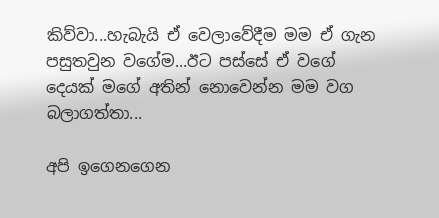කිව්වා...හැබැයි ඒ වෙලාවේදීම මම ඒ ගැන පසුතවුන වගේම...ඊට පස්සේ ඒ වගේ දෙයක් මගේ අතින් නොවෙන්න මම වග බලාගත්තා...

අපි ඉගෙනගෙන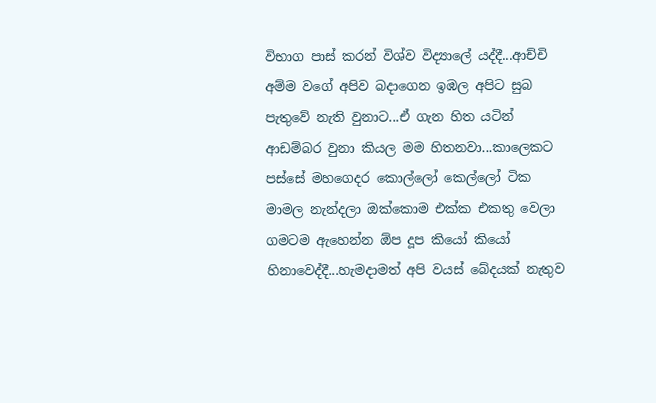විභාග පාස් කරන් විශ්ව විද්‍යාලේ යද්දී...ආච්චි අම්ම වගේ අපිව බදාගෙන ඉඹල අපිට සුබ පැතුවේ නැති වුනාට...ඒ ගැන හිත යටින් ආඩම්බර වුනා කියල මම හිතනවා...කාලෙකට පස්සේ මහගෙදර කොල්ලෝ කෙල්ලෝ ටික මාමල නැන්දලා ඔක්කොම එක්ක එකතු වෙලා ගමටම ඇහෙන්න ඕප දූප කියෝ කියෝ හිනාවෙද්දී...හැමදාමත් අපි වයස් බේදයක් නැතුව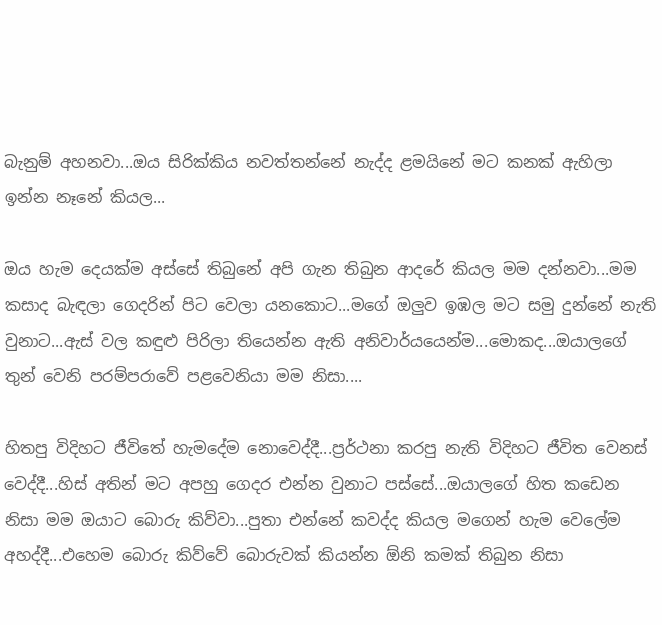බැනුම් අහනවා...ඔය සිරික්කිය නවත්තන්නේ නැද්ද ළමයිනේ මට කනක් ඇහිලා ඉන්න නෑනේ කියල...

ඔය හැම දෙයක්ම අස්සේ තිබුනේ අපි ගැන තිබුන ආදරේ කියල මම දන්නවා...මම කසාද බැඳලා ගෙදරින් පිට වෙලා යනකොට...මගේ ඔලුව ඉඹල මට සමු දුන්නේ නැති වුනාට...ඇස් වල කඳුළු පිරිලා තියෙන්න ඇති අනිවාර්යයෙන්ම...මොකද...ඔයාලගේ තුන් වෙනි පරම්පරාවේ පළවෙනියා මම නිසා....

හිතපු විදිහට ජීවිතේ හැමදේම නොවෙද්දී...ප්‍රර්ථනා කරපු නැති විදිහට ජීවිත වෙනස් වෙද්දී...හිස් අතින් මට අපහු ගෙදර එන්න වුනාට පස්සේ...ඔයාලගේ හිත කඩෙන නිසා මම ඔයාට බොරු කිව්වා...පුතා එන්නේ කවද්ද කියල මගෙන් හැම වෙලේම අහද්දී...එහෙම බොරු කිව්වේ බොරුවක් කියන්න ඕනි කමක් තිබුන නිසා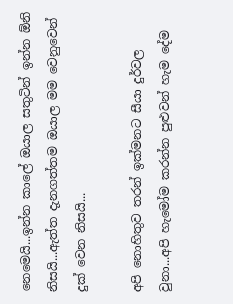නෙමෙයි...ඉන්න කාලේ ඔයාල සතුටින් ඉන්න ඕනි නිසයි...ඇත්ත දැනගත්තම ඔයාල මම වෙනුවෙන් දුක් වෙන නිසයි...

අපි නොහිතුව තරන් ඉක්මනට සීයා දුර්වල වුනා...අපි හැමෝම කරන්න පුළුවන් හැම දේම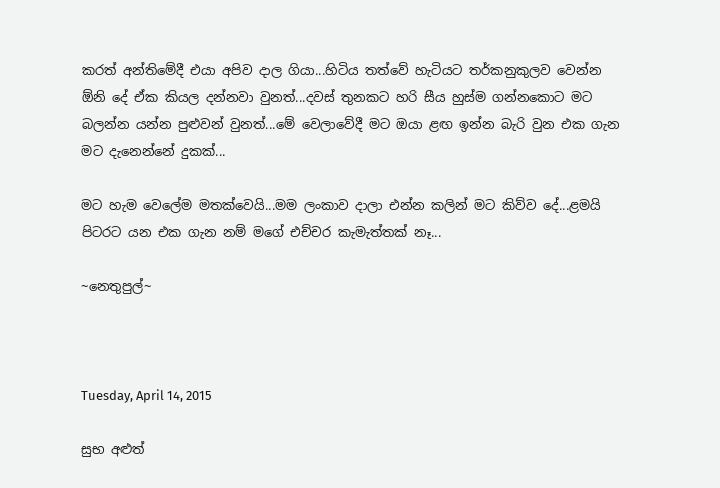කරත් අන්තිමේදී එයා අපිව දාල ගියා...හිටිය තත්වේ හැටියට තර්කනුකුලව වෙන්න ඕනි දේ ඒක කියල දන්නවා වුනත්...දවස් තුනකට හරි සීය හුස්ම ගන්නකොට මට බලන්න යන්න පුළුවන් වුනත්...මේ වෙලාවේදී මට ඔයා ළඟ ඉන්න බැරි වුන එක ගැන මට දැනෙන්නේ දුකක්...

මට හැම වෙලේම මතක්වෙයි...මම ලංකාව දාලා එන්න කලින් මට කිව්ව දේ...ළමයි පිටරට යන එක ගැන නම් මගේ එච්චර කැමැත්තක් නෑ...

~නෙතුපුල්~



Tuesday, April 14, 2015

සුභ අළුත්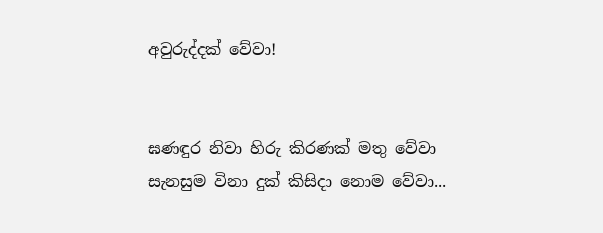අවුරුද්දක් වේවා!


ඝණඳුර නිවා හිරු කිරණක් මතු වේවා
සැනසුම විනා දුක් කිසිදා නොම වේවා...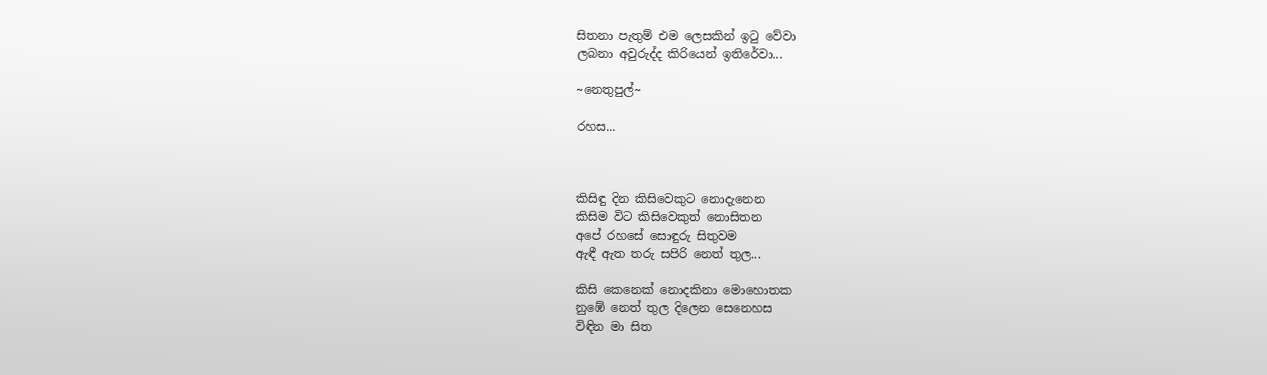සිතනා පැතුම් එම ලෙසකින් ඉටු වේවා
ලබනා අවුරුද්ද කිරියෙන් ඉතිරේවා...

~නෙතුපුල්~

රහස...



කිසිඳු දින කිසිවෙකුට නොදැනෙන
කිසිම විට කිසිවෙකුත් නොසිතන
අපේ රහසේ සොඳුරු සිතුවම
ඇඳී ඇත තරු සපිරි නෙත් තුල...

කිසි කෙනෙක් නොදකිනා මොහොතක
නුඹේ නෙත් තුල දිලෙන සෙනෙහස
විඳින මා සිත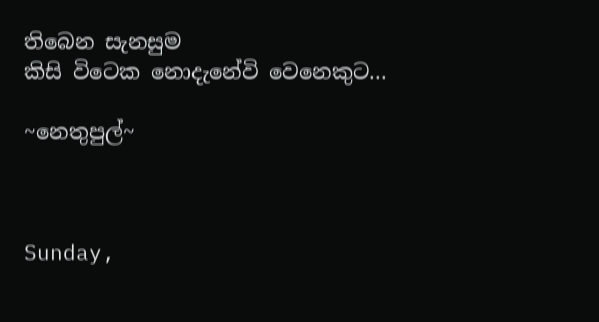තිබෙන සැනසුම
කිසි විටෙක නොදැනේවි වෙනෙකුට...

~නෙතුපුල්~



Sunday,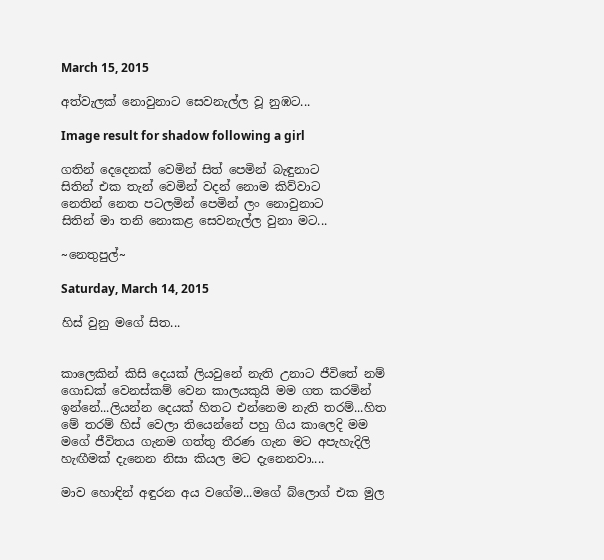March 15, 2015

අත්වැලක් නොවුනාට සෙවනැල්ල වූ නුඹට...

Image result for shadow following a girl

ගතින් දෙදෙනක් වෙමින් සිත් පෙමින් බැඳුනාට
සිතින් එක තැන් වෙමින් වදන් නොම කිව්වාට
නෙතින් නෙත පටලමින් පෙමින් ලං නොවුනාට
සිතින් මා තනි නොකළ සෙවනැල්ල වුනා මට...

~නෙතුපුල්~

Saturday, March 14, 2015

හිස් වුනු මගේ සිත...


කාලෙකින් කිසි දෙයක් ලියවුනේ නැති උනාට ජීවිතේ නම් ගොඩක් වෙනස්කම් වෙන කාලයකුයි මම ගත කරමින් ඉන්නේ...ලියන්න දෙයක් හිතට එන්නෙම නැති තරම්...හිත මේ තරම් හිස් වෙලා තියෙන්නේ පහු ගිය කාලෙදි මම මගේ ජීවිතය ගැනම ගත්තු තීරණ ගැන මට අපැහැදිලි හැඟීමක් දැනෙන නිසා කියල මට දැනෙනවා....

මාව හොඳින් අඳුරන අය වගේම...මගේ බ්ලොග් එක මුල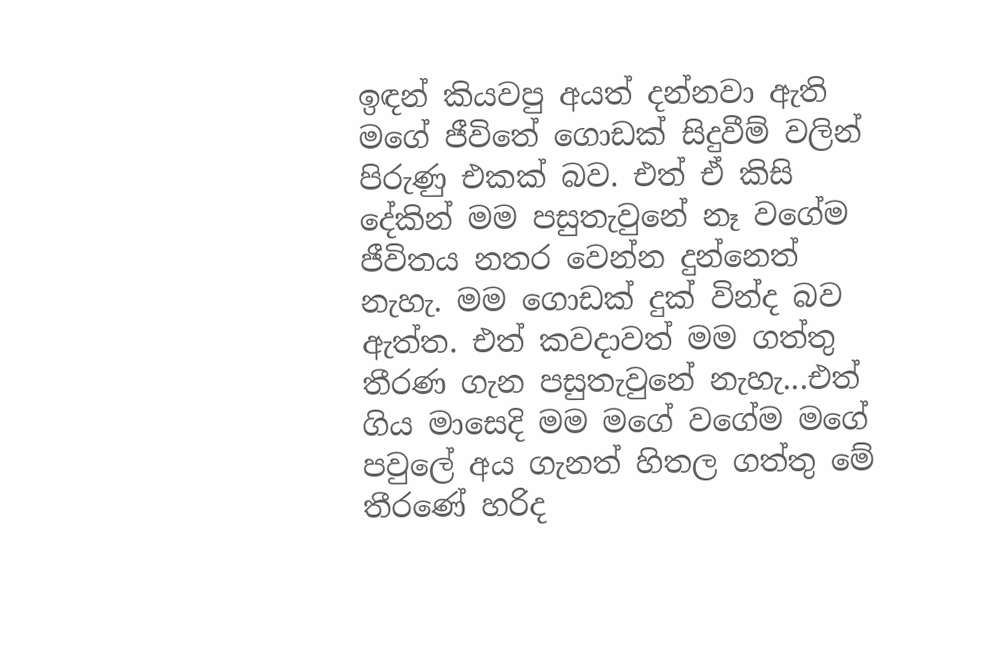ඉඳන් කියවපු අයත් දන්නවා ඇති මගේ ජීවිතේ ගොඩක් සිදුවීම් වලින් පිරුණු එකක් බව. එත් ඒ කිසි දේකින් මම පසුතැවුනේ නෑ වගේම ජීවිතය නතර වෙන්න දුන්නෙත් නැහැ. මම ගොඩක් දුක් වින්ද බව ඇත්ත. එත් කවදාවත් මම ගත්තු තීරණ ගැන පසුතැවුනේ නැහැ...එත් ගිය මාසෙදි මම මගේ වගේම මගේ පවුලේ අය ගැනත් හිතල ගත්තු මේ තීරණේ හරිද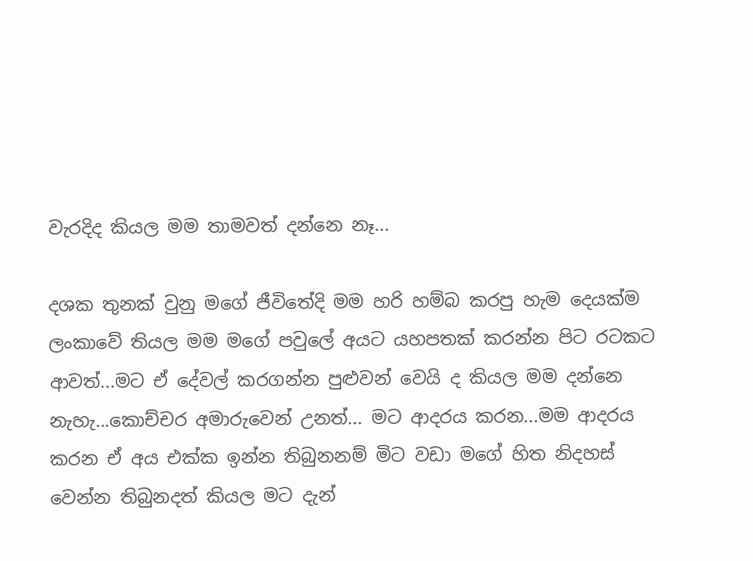වැරදිද කියල මම තාමවත් දන්නෙ නෑ...

දශක තුනක් වුනු මගේ ජීවිතේදි මම හරි හම්බ කරපු හැම දෙයක්ම ලංකාවේ තියල මම මගේ පවුලේ අයට යහපතක් කරන්න පිට රටකට ආවත්...මට ඒ දේවල් කරගන්න පුළුවන් වෙයි ද කියල මම දන්නෙ නැහැ...කොච්චර අමාරුවෙන් උනත්... මට ආදරය කරන...මම ආදරය කරන ඒ අය එක්ක ඉන්න තිබුනනම් මිට වඩා මගේ හිත නිදහස් වෙන්න තිබුනදත් කියල මට දැන්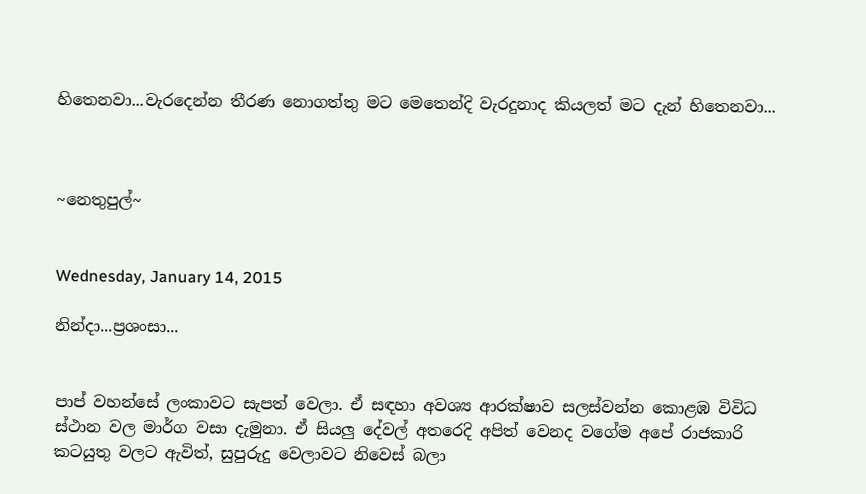හිතෙනවා...වැරදෙන්න තීරණ නොගත්තු මට මෙතෙන්දි වැරදුනාද කියලත් මට දැන් හිතෙනවා...



~නෙතුපුල්~


Wednesday, January 14, 2015

නින්දා...ප්‍රශංසා...


පාප් වහන්සේ ලංකාවට සැපත් වෙලා. ඒ සඳහා අවශ්‍ය ආරක්ෂාව සලස්වන්න කොළඹ විවිධ ස්ථාන වල මාර්ග වසා දැමුනා. ඒ සියලු දේවල් අතරෙදි අපිත් වෙනද වගේම අපේ රාජකාරි කටයුතු වලට ඇවිත්, සුපුරුදු වෙලාවට නිවෙස් බලා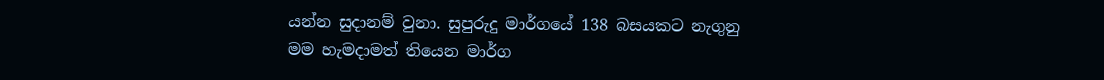යන්න සුදානම් වුනා. සුපුරුදු මාර්ගයේ 138 බසයකට නැගුනු මම හැමදාමත් තියෙන මාර්ග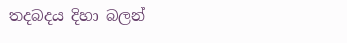තදබදය දිහා බලන්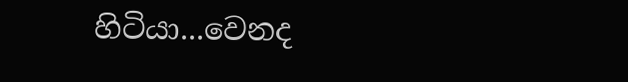හිටියා...වෙනද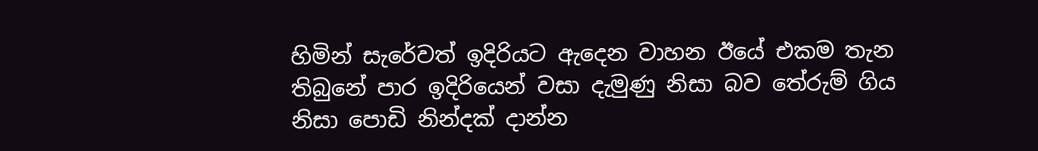හිමින් සැරේවත් ඉදිරියට ඇදෙන වාහන ඊයේ එකම තැන තිබුනේ පාර ඉදිරියෙන් වසා දැමුණු නිසා බව තේරුම් ගිය නිසා පොඩි නින්දක් දාන්න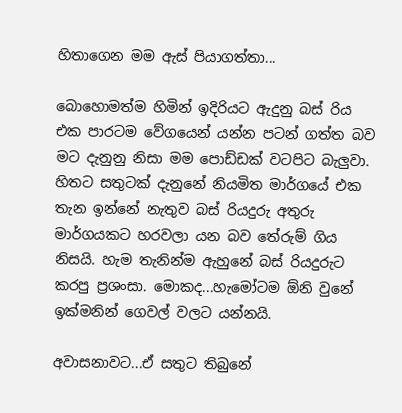හිතාගෙන මම ඇස් පියාගත්තා...

බොහොමත්ම හිමින් ඉදිරියට ඇදුනු බස් රිය එක පාරටම වේගයෙන් යන්න පටන් ගත්ත බව මට දැනුනු නිසා මම පොඩ්ඩක් වටපිට බැලුවා. හිතට සතුටක් දැනුනේ නියමිත මාර්ගයේ එක තැන ඉන්නේ නැතුව බස් රියදුරු අතුරු මාර්ගයකට හරවලා යන බව තේරුම් ගිය නිසයි. හැම තැනින්ම ඇහුනේ බස් රියදුරුට කරපු ප්‍රශංසා. මොකද...හැමෝටම ඕනි වුනේ ඉක්මනින් ගෙවල් වලට යන්නයි.

අවාසනාවට...ඒ සතුට තිබුනේ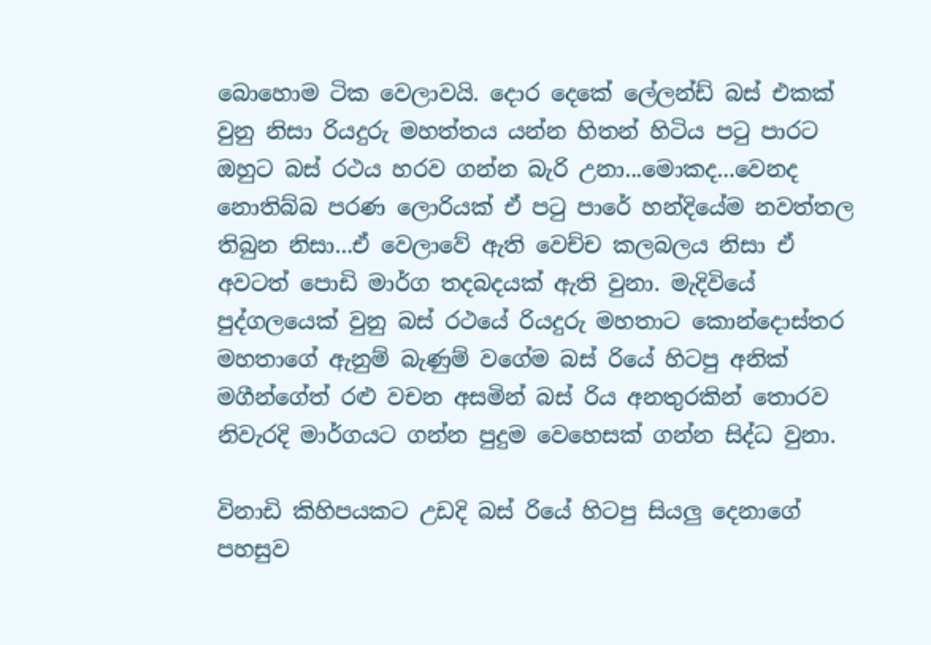බොහොම ටික වෙලාවයි. දොර දෙකේ ලේලන්ඩ් බස් එකක් වුනු නිසා රියදුරු මහත්තය යන්න හිතන් හිටිය පටු පාරට ඔහුට බස් රථය හරව ගන්න බැරි උනා...මොකද...වෙනද නොතිබ්බ පරණ ලොරියක් ඒ පටු පාරේ හන්දියේම නවත්තල තිබුන නිසා...ඒ වෙලාවේ ඇති වෙච්ච කලබලය නිසා ඒ අවටත් පොඩි මාර්ග තදබදයක් ඇති වුනා. මැදිවියේ පුද්ගලයෙක් වුනු බස් රථයේ රියදුරු මහතාට කොන්දොස්තර මහතාගේ ඇනුම් බැණුම් වගේම බස් රියේ හිටපු අනික් මගීන්ගේත් රළු වචන අසමින් බස් රිය අනතුරකින් තොරව නිවැරදි මාර්ගයට ගන්න පුදුම වෙහෙසක් ගන්න සිද්ධ වුනා.

විනාඩි කිහිපයකට උඩදි බස් රියේ හිටපු සියලු දෙනාගේ පහසුව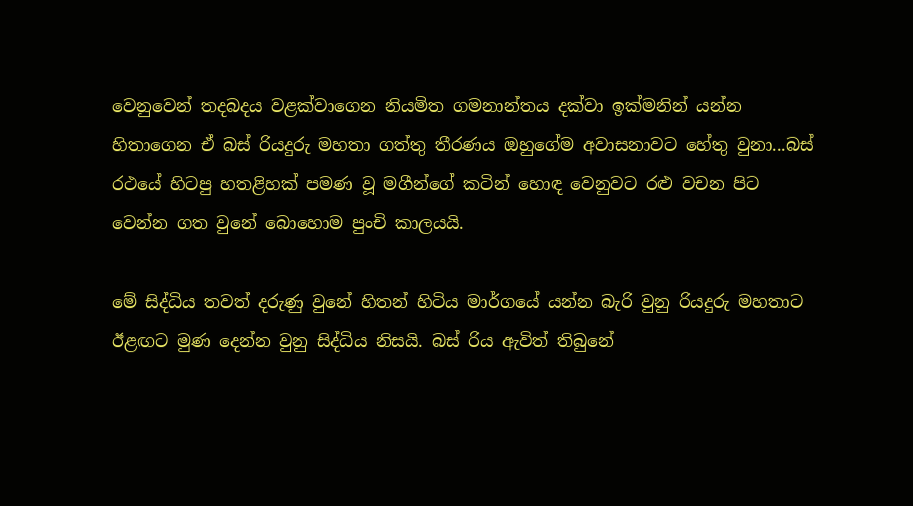වෙනුවෙන් තදබදය වළක්වාගෙන නියමිත ගමනාන්තය දක්වා ඉක්මනින් යන්න හිතාගෙන ඒ බස් රියදුරු මහතා ගත්තු තීරණය ඔහුගේම අවාසනාවට හේතු වුනා...බස් රථයේ හිටපු හතළිහක් පමණ වූ මගීන්ගේ කටින් හොඳ වෙනුවට රළු වචන පිට වෙන්න ගත වුනේ බොහොම පුංචි කාලයයි.

මේ සිද්ධිය තවත් දරුණු වුනේ හිතන් හිටිය මාර්ගයේ යන්න බැරි වුනු රියදුරු මහතාට ඊළඟට මුණ දෙන්න වුනු සිද්ධිය නිසයි. බස් රිය ඇවිත් තිබුනේ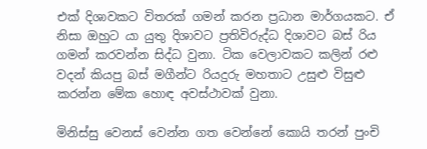එක් දිශාවකට විතරක් ගමන් කරන ප්‍රධාන මාර්ගයකට. ඒ නිසා ඔහුට යා යුතු දිශාවට ප්‍රතිවිරුද්ධ දිශාවට බස් රිය ගමන් කරවන්න සිද්ධ වුනා. ටික වෙලාවකට කලින් රළු වදන් කියපු බස් මගීන්ට රියදුරු මහතාට උසුළු විසුළු කරන්න මේක හොඳ අවස්ථාවක් වුනා.

මිනිස්සු වෙනස් වෙන්න ගත වෙන්නේ කොයි තරන් පුංචි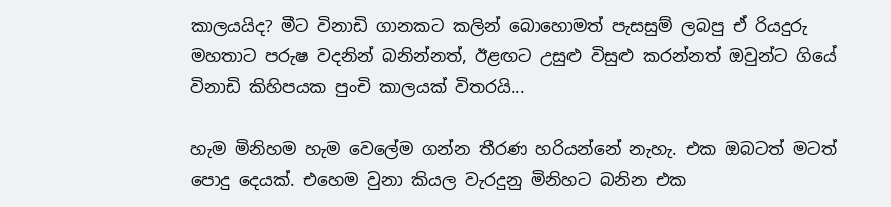කාලයයිද? මීට විනාඩි ගානකට කලින් බොහොමත් පැසසුම් ලබපු ඒ රියදුරු මහතාට පරුෂ වදනින් බනින්නත්, ඊළඟට උසුළු විසුළු කරන්නත් ඔවුන්ට ගියේ විනාඩි කිහිපයක පුංචි කාලයක් විතරයි...

හැම මිනිහම හැම වෙලේම ගන්න තීරණ හරියන්නේ නැහැ. එක ඔබටත් මටත් පොදු දෙයක්. එහෙම වුනා කියල වැරදුනු මිනිහට බනින එක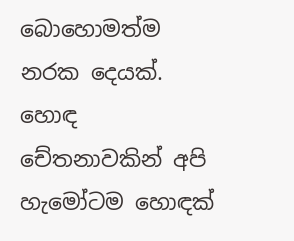බොහොමත්ම නරක දෙයක්. හොඳ චේතනාවකින් අපි හැමෝටම හොඳක්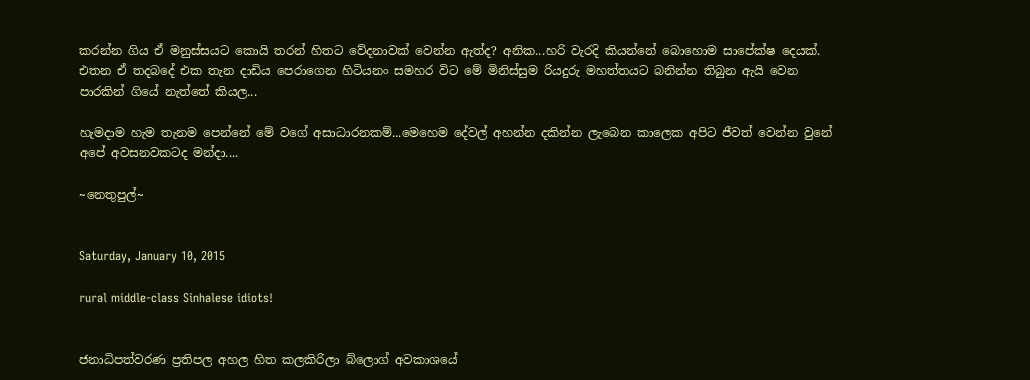කරන්න ගිය ඒ මනුස්සයට කොයි තරන් හිතට වේදනාවක් වෙන්න ඇත්ද? අනික...හරි වැරදි කියන්නේ බොහොම සාපේක්ෂ දෙයක්. එතන ඒ තදබදේ එක තැන දාඩිය පෙරාගෙන හිටියනං සමහර විට මේ මිනිස්සුම රියදුරු මහත්තයට බනින්න තිබුන ඇයි වෙන පාරකින් ගියේ නැත්තේ කියල...

හැමදාම හැම තැනම පෙන්නේ මේ වගේ අසාධාරනකම්...මෙහෙම දේවල් අහන්න දකින්න ලැබෙන කාලෙක අපිට ජීවත් වෙන්න වුනේ අපේ අවසනවකටද මන්දා....

~නෙතුපුල්~


Saturday, January 10, 2015

rural middle-class Sinhalese idiots!


ජනාධිපත්වරණ ප්‍රතිපල අහල හිත කලකිරිලා බ්ලොග් අවකාශයේ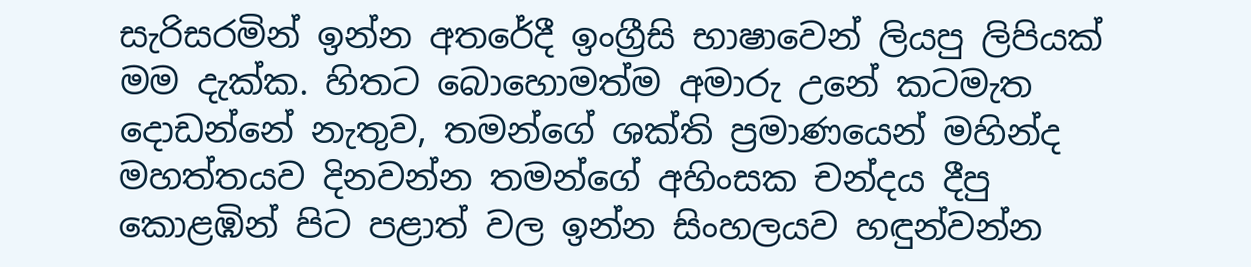සැරිසරමින් ඉන්න අතරේදී ඉංග්‍රීසි භාෂාවෙන් ලියපු ලිපියක් මම දැක්ක. හිතට බොහොමත්ම අමාරු උනේ කටමැත දොඩන්නේ නැතුව, තමන්ගේ ශක්ති ප්‍රමාණයෙන් මහින්ද මහත්තයව දිනවන්න තමන්ගේ අහිංසක චන්දය දීපු කොළඹින් පිට පළාත් වල ඉන්න සිංහලයව හඳුන්වන්න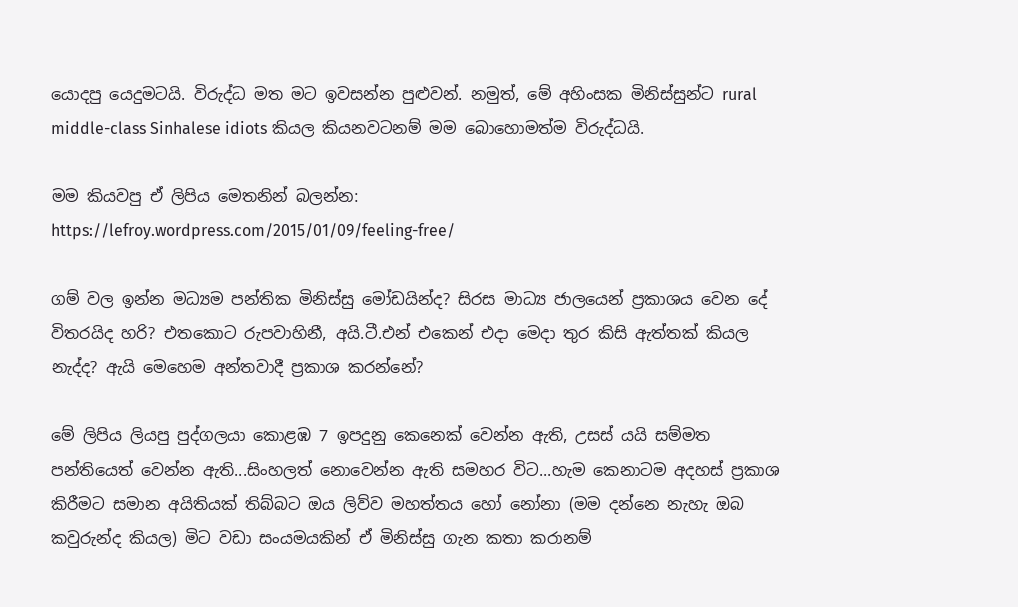යොදපු යෙදුමටයි. විරුද්ධ මත මට ඉවසන්න පුළුවන්. නමුත්, මේ අහිංසක මිනිස්සුන්ට rural middle-class Sinhalese idiots කියල කියනවටනම් මම බොහොමත්ම විරුද්ධයි.

මම කියවපු ඒ ලිපිය මෙතනින් බලන්න:
https://lefroy.wordpress.com/2015/01/09/feeling-free/

ගම් වල ඉන්න මධ්‍යම පන්තික මිනිස්සු මෝඩයින්ද? සිරස මාධ්‍ය ජාලයෙන් ප්‍රකාශය වෙන දේ විතරයිද හරි? එතකොට රුපවාහිනී, අයි.ටී.එන් එකෙන් එදා මෙදා තුර කිසි ඇත්තක් කියල නැද්ද? ඇයි මෙහෙම අන්තවාදී ප්‍රකාශ කරන්නේ?

මේ ලිපිය ලියපු පුද්ගලයා කොළඹ 7 ඉපදුනු කෙනෙක් වෙන්න ඇති, උසස් යයි සම්මත පන්තියෙත් වෙන්න ඇති...සිංහලත් නොවෙන්න ඇති සමහර විට...හැම කෙනාටම අදහස් ප්‍රකාශ කිරීමට සමාන අයිතියක් තිබ්බට ඔය ලිව්ව මහත්තය හෝ නෝනා (මම දන්නෙ නැහැ ඔබ කවුරුන්ද කියල) මිට වඩා සංයමයකින් ඒ මිනිස්සු ගැන කතා කරානම්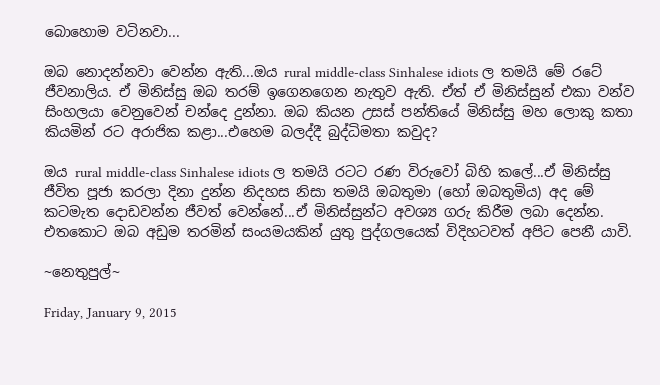බොහොම වටිනවා...

ඔබ නොදන්නවා වෙන්න ඇති...ඔය rural middle-class Sinhalese idiots ල තමයි මේ රටේ ජීවනාලිය. ඒ මිනිස්සු ඔබ තරම් ඉගෙනගෙන නැතුව ඇති. ඒත් ඒ මිනිස්සුන් එකා වන්ව සිංහලයා වෙනුවෙන් චන්දෙ දුන්නා. ඔබ කියන උසස් පන්තියේ මිනිස්සු මහ ලොකු කතා කියමින් රට අරාජික කළා...එහෙම බලද්දී බුද්ධිමතා කවුද?

ඔය rural middle-class Sinhalese idiots ල තමයි රටට රණ විරුවෝ බිහි කලේ...ඒ මිනිස්සු ජීවිත පූජා කරලා දිනා දුන්න නිදහස නිසා තමයි ඔබතුමා (හෝ ඔබතුමිය) අද මේ කටමැත දොඩවන්න ජීවත් වෙන්නේ...ඒ මිනිස්සුන්ට අවශ්‍ය ගරු කිරීම ලබා දෙන්න. එතකොට ඔබ අඩුම තරමින් සංයමයකින් යුතු පුද්ගලයෙක් විදිහටවත් අපිට පෙනී යාවි.

~නෙතුපුල්~

Friday, January 9, 2015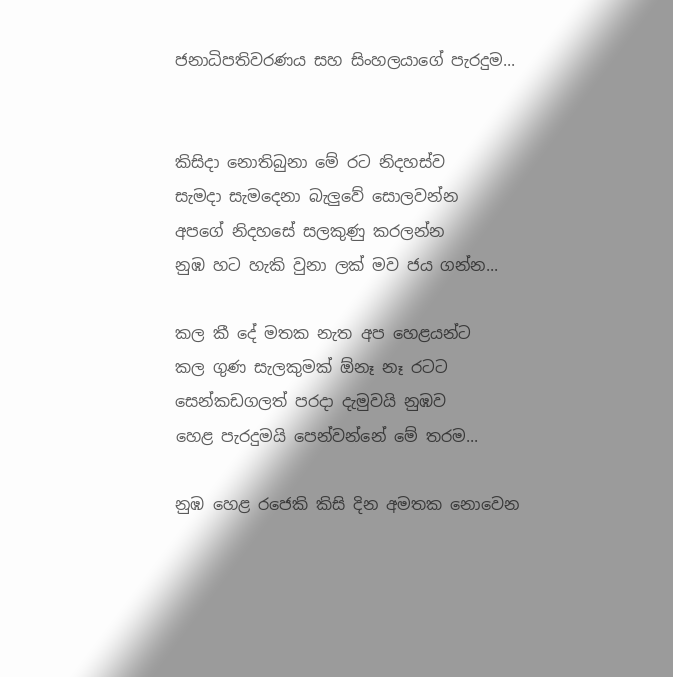ජනාධිපතිවරණය සහ සිංහලයාගේ පැරදුම...


කිසිදා නොතිබුනා මේ රට නිදහස්ව
සැමදා සැමදෙනා බැලුවේ සොලවන්න
අපගේ නිදහසේ සලකුණු කරලන්න
නුඹ හට හැකි වුනා ලක් මව ජය ගන්න...

කල කී දේ මතක නැත අප හෙළයන්ට
කල ගුණ සැලකුමක් ඕනෑ නෑ රටට
සෙන්කඩගලත් පරදා දැමුවයි නුඹව
හෙළ පැරදුමයි පෙන්වන්නේ මේ තරම...

නුඹ හෙළ රජෙකි කිසි දින අමතක නොවෙන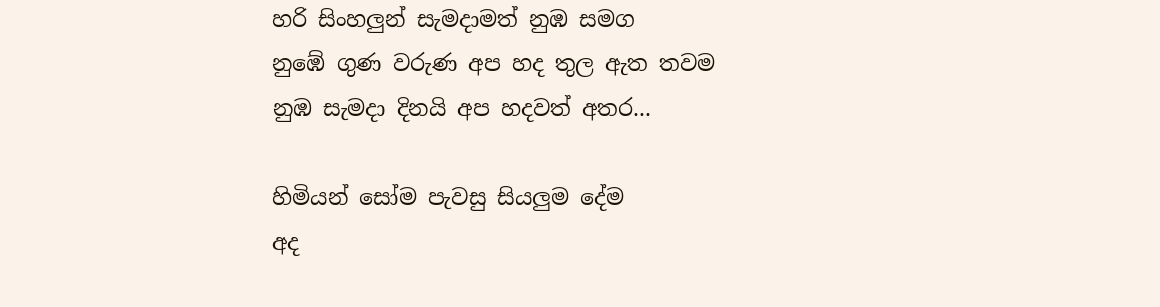හරි සිංහලුන් සැමදාමත් නුඹ සමග
නුඹේ ගුණ වරුණ අප හද තුල ඇත තවම
නුඹ සැමදා දිනයි අප හදවත් අතර...

හිමියන් සෝම පැවසු සියලුම දේම
අද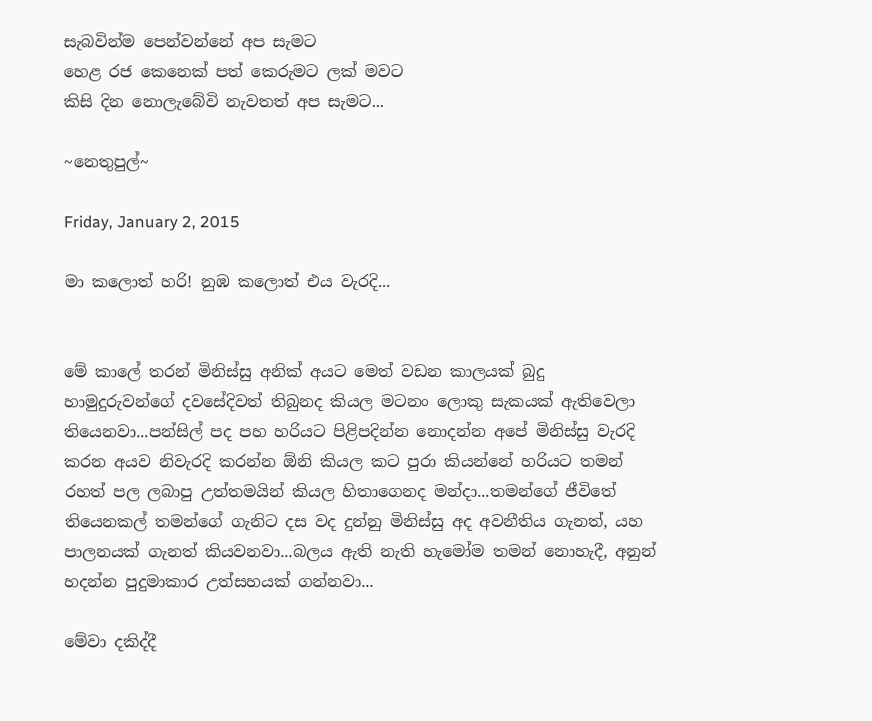සැබවින්ම පෙන්වන්නේ අප සැමට
හෙළ රජ කෙනෙක් පත් කෙරුමට ලක් මවට
කිසි දින නොලැබේවි නැවතත් අප සැමට...

~නෙතුපුල්~

Friday, January 2, 2015

මා කලොත් හරි! නුඹ කලොත් එය වැරදි...


මේ කාලේ තරන් මිනිස්සු අනික් අයට මෙත් වඩන කාලයක් බුදු හාමුදුරුවන්ගේ දවසේදිවත් තිබුනද කියල මටනං ලොකු සැකයක් ඇතිවෙලා තියෙනවා...පන්සිල් පද පහ හරියට පිළිපදින්න නොදන්න අපේ මිනිස්සු වැරදි කරන අයව නිවැරදි කරන්න ඕනි කියල කට පුරා කියන්නේ හරියට තමන් රහත් පල ලබාපු උත්තමයින් කියල හිතාගෙනද මන්දා...තමන්ගේ ජීවිතේ තියෙනකල් තමන්ගේ ගැනිට දස වද දුන්නු මිනිස්සු අද අවනීතිය ගැනත්, යහ පාලනයක් ගැනත් කියවනවා...බලය ඇති නැති හැමෝම තමන් නොහැදී, අනුන් හදන්න පුදුමාකාර උත්සහයක් ගන්නවා...

මේවා දකිද්දී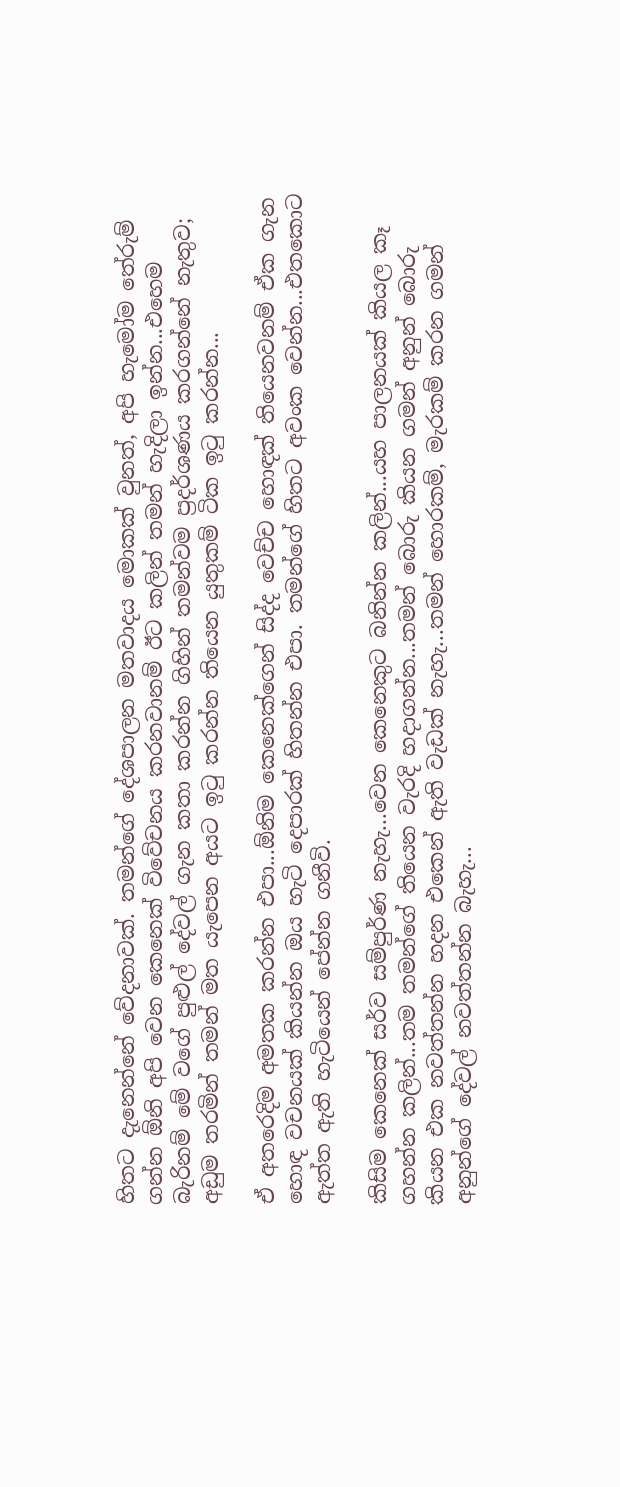හිතට දැනෙන්නේ වේදනාවක්. තමන්ගේ දේශපාලන මතවාදය මොකක් වුනත්, අපි හැමෝම තේරුම් ගන්න ඕනි අපි වෙන කෙනෙක් විවේචනය කරනවානම් ඊට කලින් තමන් හැදිලා ඉන්න...එහෙම බැරිනම් මේ වගේ පුළුල් දේවල් ගැන කතා කරන්න ගිහින් තමන්වම ප්‍රදර්ශණය කරගන්නේ නැතුව; අඩුම තරමින් තමන් මත යැපෙන අයට ඉටු කරන්න තියෙන යුතුකම් ටික ඉටු කරන්න...

ඒ අතරෙදිම අමතක කරන්න එපා...ඕනිම කෙනෙක්ගෙන් සිද්ද වෙච්ච හොඳක් තියෙනවනම් ඒක ගැන හොඳ වචනයක් කියන්න ඔය හැටි දෙපාරක් හිතන්න එපා. තමන්ගේ හිතට අවංක වෙන්න...එතකොට ඇත්ත ඇති හැටියෙන් පේන්න ගනීවි.

කිසිම කෙනෙක් සර්ව සම්පුර්ණ නැහැ...වෙන කෙනෙකුට බනින්න කලින්...යහ පාලනයක් කියල කෑ ගහන්න කලින්...තම තමන්ගේ තියෙන වැරදි හදාගන්න...තමන් බොරු කියන ගමන් අනුන් බොරු කියන එක නවත්තන්න හදන එකෙන් ඇති වැඩක් නැහැ...තමන් හොරකම්, මැරකම් කරන ගමන් අනුන්ගේ දේවල් නවත්තන්න බැහැ...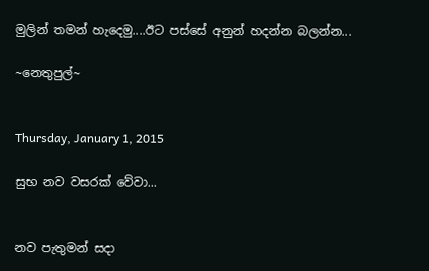මුලින් තමන් හැදෙමු....ඊට පස්සේ අනුන් හදන්න බලන්න...

~නෙතුපුල්~


Thursday, January 1, 2015

සුභ නව වසරක් වේවා...


නව පැතුමන් සදා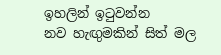ඉහලින් ඉටුවන්න
නව හැඟුමකින් සිත් මල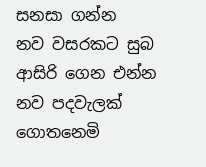සනසා ගන්න
නව වසරකට සුබ ආසිරි ගෙන එන්න
නව පදවැලක් ගොතනෙමි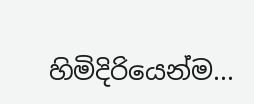හිමිදිරියෙන්ම...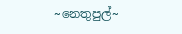~නෙතුපුල්~